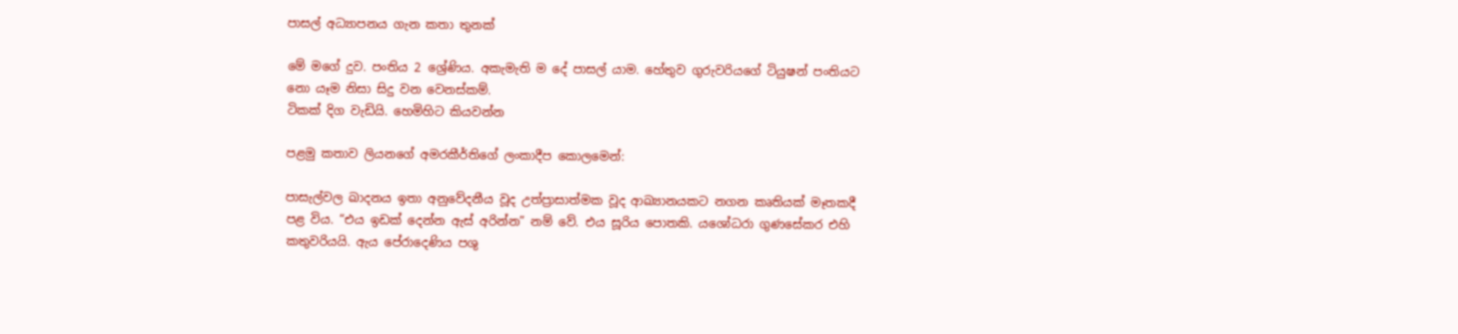පාසල් අධ්‍යාපනය ගැන කතා තුනක්

මේ මගේ දුව. පංතිය 2 ශ්‍රේණිය. අකැමැති ම දේ පාසල් යාම. හේතුව ගුරුවරියගේ ටියුෂන් පංතියට නො යෑම නිසා සිදු වන වෙනස්කම්.
ටිකක් දිග වැඩියි. හෙමිහිට කියවන්න

පළමු කතාව ලියනගේ අමරකීර්තිගේ ලංකාදීප කොලමෙන්:

පාසැල්වල ඛාදනය ඉතා අනුවේදනීය වූද උත්ප්‍රාසාත්මක වූද ආඛ්‍යානයකට නගන කෘතියක් මෑතකදී පළ විය. “එය ඉඩක් දෙන්න ඇස් අරින්න” නම් වේ. එය සූරිය පොතකි. යශෝධරා ගුණසේකර එහි කතුවරියයි. ඇය පේරාදෙණිය පශු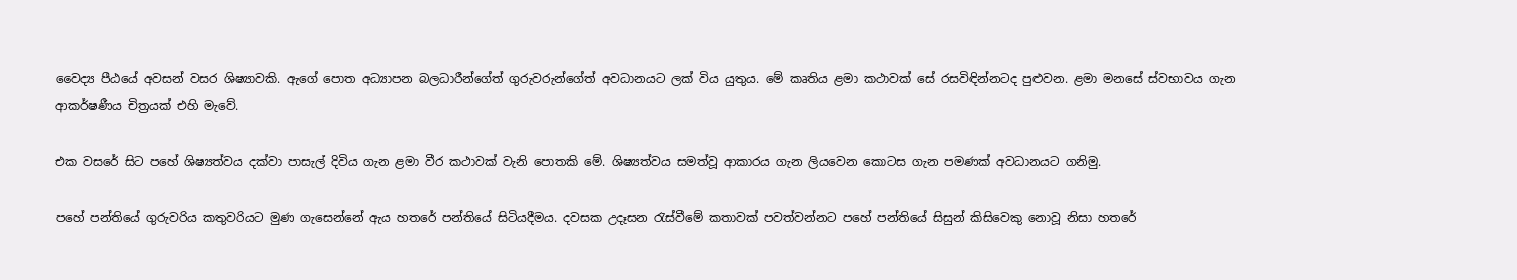වෛද්‍ය පීඨයේ අවසන් වසර ශිෂ්‍යාවකි. ඇගේ පොත අධ්‍යාපන බලධාරීන්ගේත් ගුරුවරුන්ගේත් අවධානයට ලක් විය යුතුය. මේ කෘතිය ළමා කථාවක් සේ රසවිඳින්නටද පුළුවන. ළමා මනසේ ස්වභාවය ගැන ආකර්ෂණීය චිත්‍රයක් එහි මැවේ.

එක වසරේ සිට පහේ ශිෂ්‍යත්වය දක්වා පාසැල් දිවිය ගැන ළමා වීර කථාවක් වැනි පොතකි මේ. ශිෂ්‍යත්වය සමත්වූ ආකාරය ගැන ලියවෙන කොටස ගැන පමණක් අවධානයට ගනිමු.

පහේ පන්තියේ ගුරුවරිය කතුවරියට මුණ ගැසෙන්නේ ඇය හතරේ පන්තියේ සිටියදීමය. දවසක උදෑසන රැස්වීමේ කතාවක් පවත්වන්නට පහේ පන්තියේ සිසුන් කිසිවෙකු නොවූ නිසා හතරේ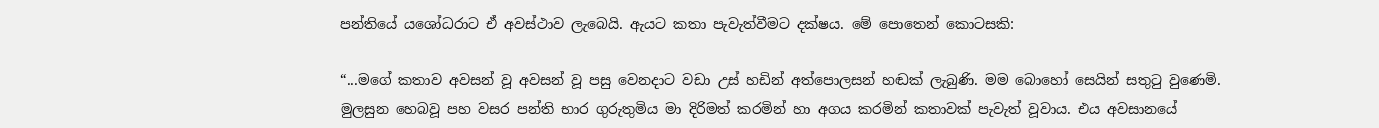පන්තියේ යශෝධරාට ඒ අවස්ථාව ලැබෙයි. ඇයට කතා පැවැත්වීමට දක්ෂය. මේ පොතෙන් කොටසකි:

“...මගේ කතාව අවසන් වූ අවසන් වූ පසු වෙනදාට වඩා උස් හඩින් අත්පොලසන් හඬක් ලැබුණි. මම බොහෝ සෙයින් සතුටු වුණෙමි. මුලසුන හෙබවූ පහ වසර පන්ති භාර ගුරුතුමිය මා දිරිමත් කරමින් හා අගය කරමින් කතාවක් පැවැත් වූවාය. එය අවසානයේ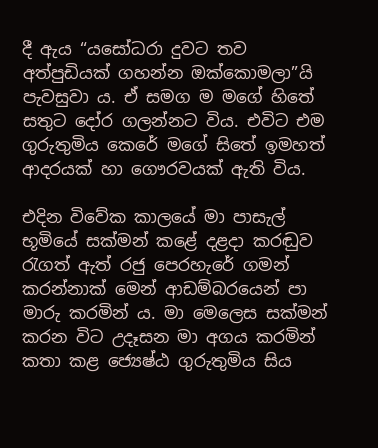දී ඇය “යසෝධරා දුවට තව අත්පුඩියක් ගහන්න ඔක්කොමලා”යි පැවසුවා ය. ඒ සමග ම මගේ හිතේ සතුට දෝර ගලන්නට විය. එවිට එම ගුරුතුමිය කෙරේ මගේ සිතේ ඉමහත් ආදරයක් හා ගෞරවයක් ඇති විය.

එදින විවේක කාලයේ මා පාසැල් භූමියේ සක්මන් කළේ දළදා කරඬුව රැගත් ඇත් රජු පෙරහැරේ ගමන් කරන්නාක් මෙන් ආඩම්බරයෙන් පා මාරු කරමින් ය. මා මෙලෙස සක්මන් කරන විට උදෑසන මා අගය කරමින් කතා කළ ජ්‍යෙෂ්ඨ ගුරුතුමිය සිය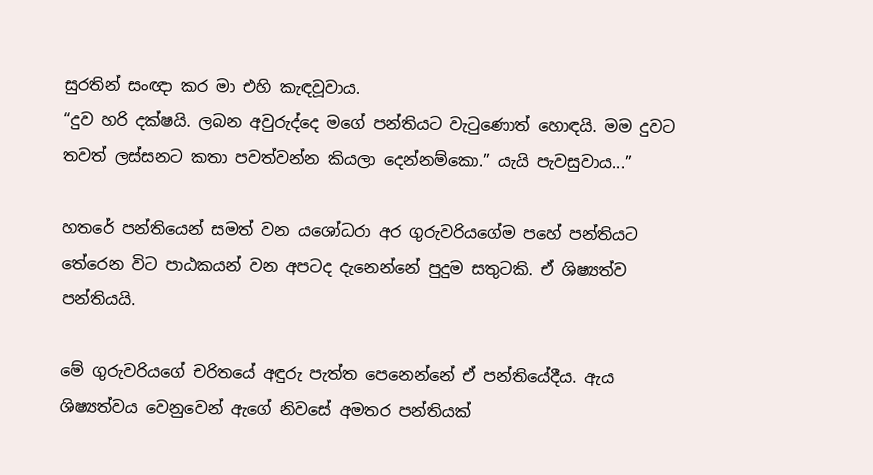සුරතින් සංඥා කර මා එහි කැඳවූවාය.
“දුව හරි දක්ෂයි. ලබන අවුරුද්දෙ මගේ පන්තියට වැටුණොත් හොඳයි. මම දුවට තවත් ලස්සනට කතා පවත්වන්න කියලා දෙන්නම්කො.” යැයි පැවසුවාය...”

හතරේ පන්තියෙන් සමත් වන යශෝධරා අර ගුරුවරියගේම පහේ පන්තියට තේරෙන විට පාඨකයන් වන අපටද දැනෙන්නේ පුදුම සතුටකි. ඒ ශිෂ්‍යත්ව පන්තියයි.

මේ ගුරුවරියගේ චරිතයේ අඳුරු පැත්ත පෙනෙන්නේ ඒ පන්තියේදීය. ඇය ශිෂ්‍යත්වය වෙනුවෙන් ඇගේ නිවසේ අමතර පන්තියක්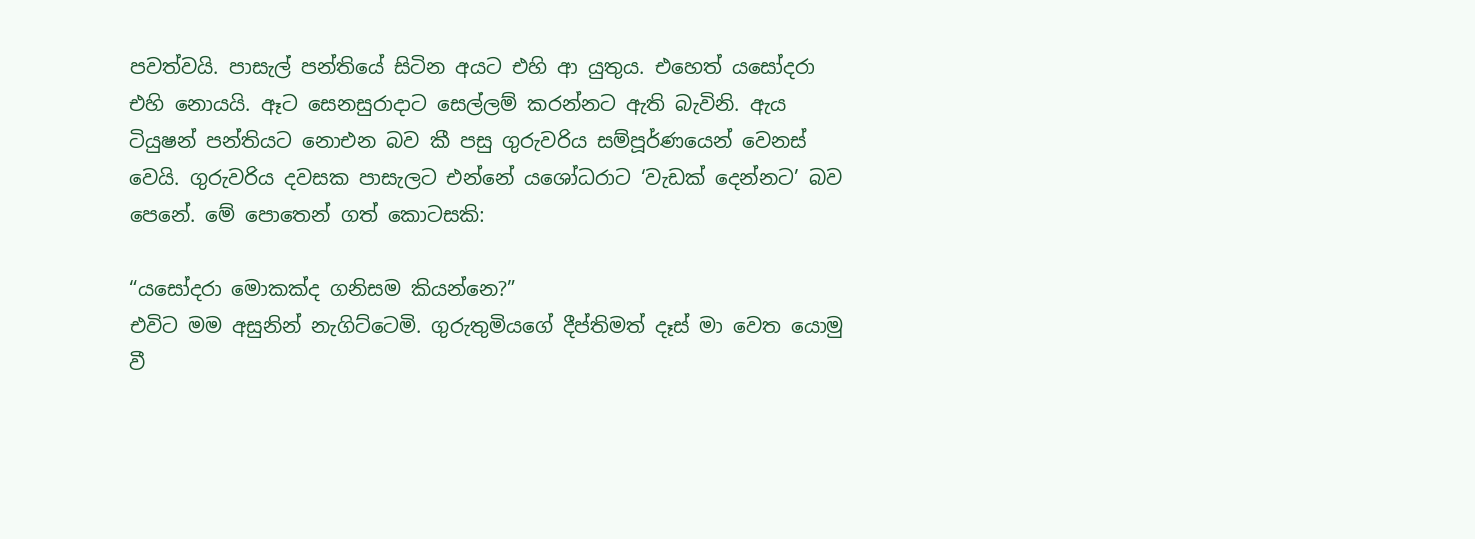පවත්වයි. පාසැල් පන්තියේ සිටින අයට එහි ආ යුතුය. එහෙත් යසෝදරා එහි නොයයි. ඈට සෙනසුරාදාට සෙල්ලම් කරන්නට ඇති බැවිනි. ඇය ටියුෂන් පන්තියට නොඑන බව කී පසු ගුරුවරිය සම්පූර්ණයෙන් වෙනස් වෙයි. ගුරුවරිය දවසක පාසැලට එන්නේ යශෝධරාට ‘වැඩක් දෙන්නට’ බව පෙනේ. මේ පොතෙන් ගත් කොටසකි:

“යසෝදරා මොකක්ද ගනිසම කියන්නෙ?”
එවිට මම අසුනින් නැගිට්ටෙමි. ගුරුතුමියගේ දීප්තිමත් දෑස් මා වෙත යොමු වී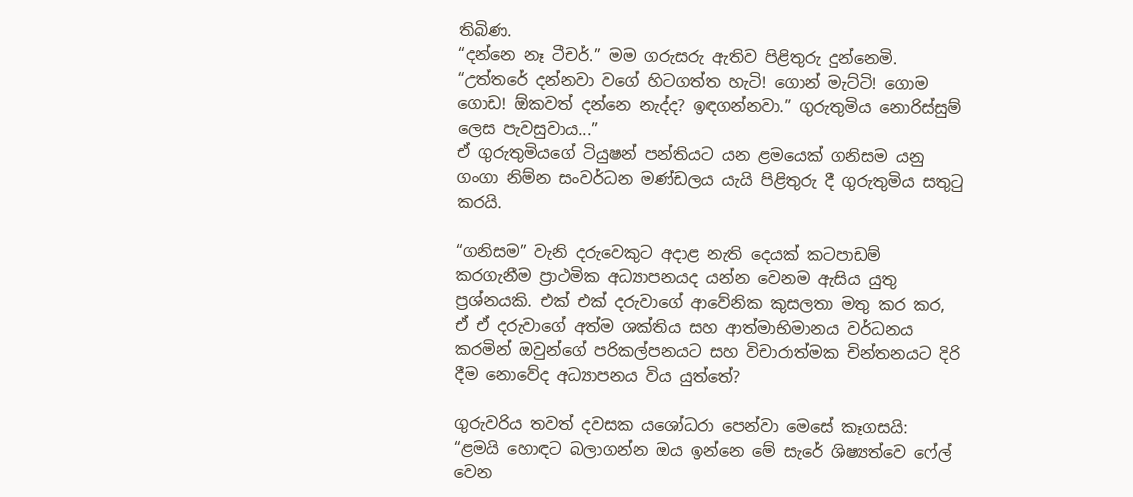තිබිණ.
“දන්නෙ නෑ ටීචර්.” මම ගරුසරු ඇතිව පිළිතුරු දුන්නෙමි.
“උත්තරේ දන්නවා වගේ හිටගත්ත හැටි! ගොන් මැට්ටි! ගොම ගොඩ! ඕකවත් දන්නෙ නැද්ද? ඉඳගන්නවා.” ගුරුතුමිය නොරිස්සුම් ලෙස පැවසුවාය...”
ඒ ගුරුතුමියගේ ටියුෂන් පන්තියට යන ළමයෙක් ගනිසම යනු ගංගා නිම්න සංවර්ධන මණ්ඩලය යැයි පිළිතුරු දී ගුරුතුමිය සතුටු කරයි.

“ගනිසම” වැනි දරුවෙකුට අදාළ නැති දෙයක් කටපාඩම් කරගැනීම ප්‍රාථමික අධ්‍යාපනයද යන්න වෙනම ඇසිය යුතු ප්‍රශ්නයකි. එක් එක් දරුවාගේ ආවේනික කුසලතා මතු කර කර, ඒ ඒ දරුවාගේ අත්ම ශක්තිය සහ ආත්මාභිමානය වර්ධනය කරමින් ඔවුන්ගේ පරිකල්පනයට සහ විචාරාත්මක චින්තනයට දිරි දීම නොවේද අධ්‍යාපනය විය යුත්තේ?

ගුරුවරිය තවත් දවසක යශෝධරා පෙන්වා මෙසේ කෑගසයි: “ළමයි හොඳට බලාගන්න ඔය ඉන්නෙ මේ සැරේ ශිෂ්‍යත්වෙ ෆේල් වෙන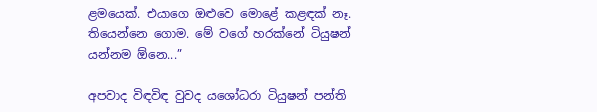ළමයෙක්. එයාගෙ ඔළුවෙ මොළේ කළඳක් නෑ. තියෙන්නෙ ගොම. මේ වගේ හරක්නේ ටියුෂන් යන්නම ඕනෙ...”

අපවාද විඳවිඳ වුවද යශෝධරා ටියුෂන් පන්ති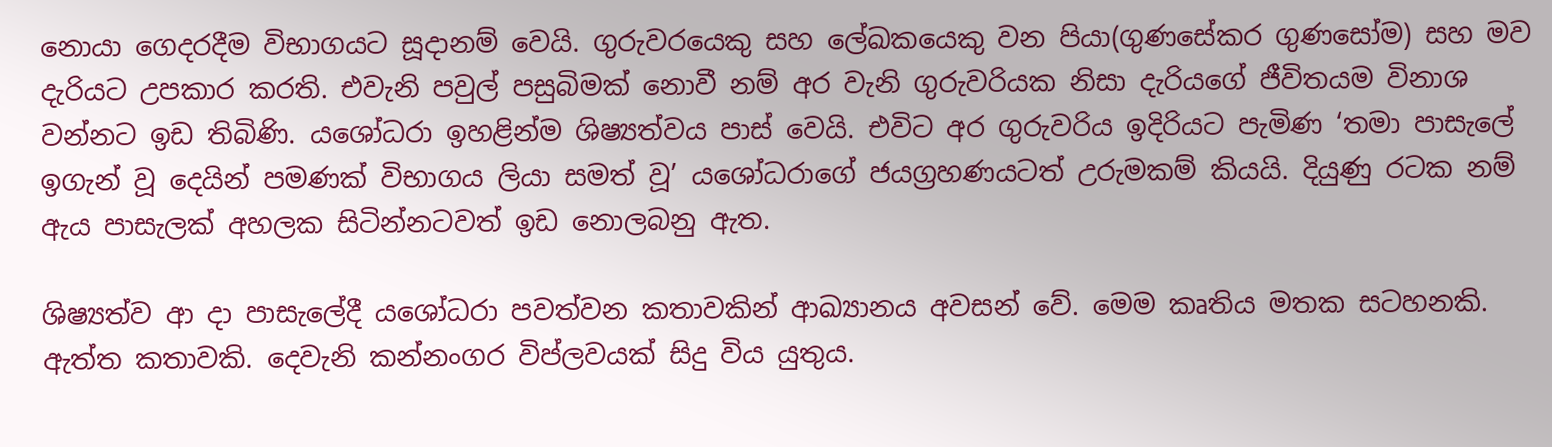නොයා ගෙදරදීම විභාගයට සූදානම් වෙයි. ගුරුවරයෙකු සහ ලේඛකයෙකු වන පියා(ගුණසේකර ගුණසෝම) සහ මව දැරියට උපකාර කරති. එවැනි පවුල් පසුබිමක් නොවී නම් අර වැනි ගුරුවරියක නිසා දැරියගේ ජීවිතයම විනාශ වන්නට ඉඩ තිබිණි. යශෝධරා ඉහළින්ම ශිෂ්‍යත්වය පාස් වෙයි. එවිට අර ගුරුවරිය ඉදිරියට පැමිණ ‘තමා පාසැලේ ඉගැන් වූ දෙයින් පමණක් විභාගය ලියා සමත් වූ’ යශෝධරාගේ ජයග්‍රහණයටත් උරුමකම් කියයි. දියුණු රටක නම් ඇය පාසැලක් අහලක සිටින්නටවත් ඉඩ නොලබනු ඇත.

ශිෂ්‍යත්ව ආ දා පාසැලේදී යශෝධරා පවත්වන කතාවකින් ආඛ්‍යානය අවසන් වේ. මෙම කෘතිය මතක සටහනකි. ඇත්ත කතාවකි. දෙවැනි කන්නංගර විප්ලවයක් සිදු විය යුතුය.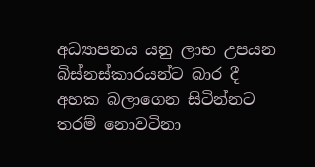අධ්‍යාපනය යනු ලාභ උපයන බිස්නස්කාරයන්ට බාර දී අහක බලාගෙන සිටින්නට තරම් නොවටිනා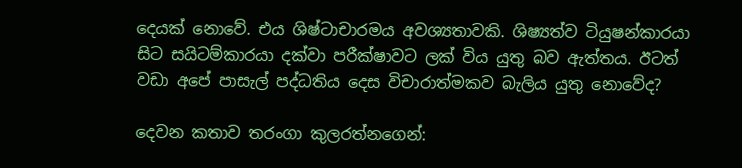දෙයක් නොවේ. එය ශිෂ්ටාචාරමය අවශ්‍යතාවකි. ශිෂ්‍යත්ව ටියුෂන්කාරයා සිට සයිටම්කාරයා දක්වා පරීක්ෂාවට ලක් විය යුතු බව ඇත්තය. ඊටත් වඩා අපේ පාසැල් පද්ධතිය දෙස විචාරාත්මකව බැලිය යුතු නොවේද?

දෙවන කතාව තරංගා කුලරත්නගෙන්: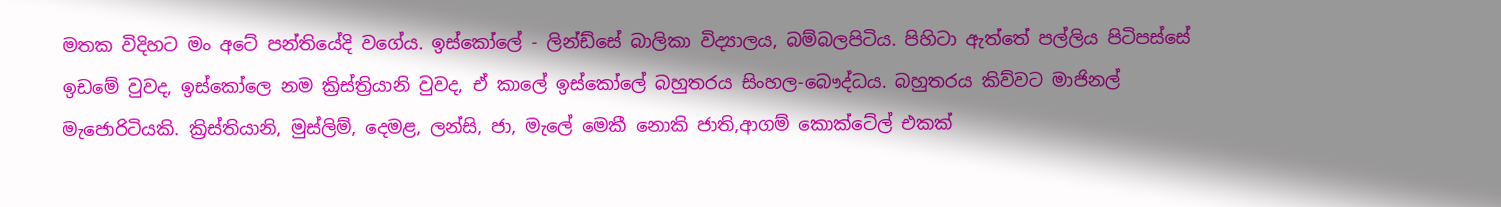මතක විදිහට මං අටේ පන්තියේදි වගේය. ඉස්කෝලේ - ලින්ඩ්සේ බාලිකා විද්‍යාලය, බම්බලපිටිය. පිහිටා ඇත්තේ පල්ලිය පිටිපස්සේ ඉඩමේ වුවද, ඉස්කෝලෙ නම ක්‍රිස්ත්‍රියානි වුවද, ඒ කාලේ ඉස්කෝලේ බහුතරය සිංහල-බෞද්ධය. බහුතරය කිව්වට මාජිනල් මැජොරිටියකි. ක්‍රිස්තියානි, මුස්ලිම්, දෙමළ, ලන්සි, ජා, මැලේ මෙකී නොකි ජාති,ආගම් කොක්ටේල් එකක්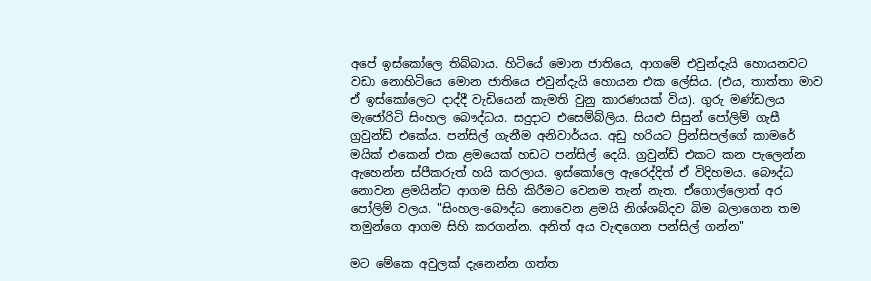අපේ ඉස්කෝලෙ තිබ්බාය. හිටියේ මොන ජාතියෙ, ආගමේ එවුන්දැයි හොයනවට වඩා නොහිටියෙ මොන ජාතියෙ එවුන්දැයි හොයන එක ලේසිය. (එය, තාත්තා මාව ඒ ඉස්කෝලෙට දාද්දී වැඩියෙන් කැමති වුනු කාරණයක් විය). ගුරු මණ්ඩලය මැජෝරිටි සිංහල බෞද්ධය. සදුදාට එසෙම්බ්ලිය. සියළු සිසුන් පෝලිම් ගැසී ග්‍රවුන්ඩ් එකේය. පන්සිල් ගැනීම අනිවාර්යය. අඩු හරියට ප්‍රින්සිපල්ගේ කාමරේ මයික් එකෙන් එක ළමයෙක් හඩට පන්සිල් දෙයි. ග්‍රවුන්ඩ් එකට කන පැලෙන්න ඇහෙන්න ස්පීකරුත් හයි කරලාය. ඉස්කෝලෙ ඇරෙද්දිත් ඒ විදිහමය. බෞද්ධ නොවන ළමයින්ට ආගම සිහි කිරීමට වෙනම තැන් නැත. ඒගොල්ලොත් අර පෝලිම් වලය. "සිංහල-බෞද්ධ නොවෙන ළමයි නිශ්ශබ්දව බිම බලාගෙන තම තමුන්ගෙ ආගම සිහි කරගන්න. අනිත් අය වැඳගෙන පන්සිල් ගන්න"

මට මේකෙ අවුලක් දැනෙන්න ගත්ත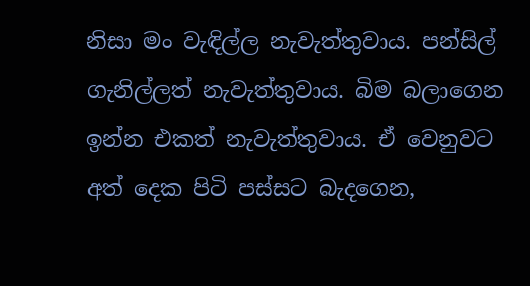නිසා මං වැඳිල්ල නැවැත්තුවාය. පන්සිල් ගැනිල්ලත් නැවැත්තුවාය. බිම බලාගෙන ඉන්න එකත් නැවැත්තුවාය. ඒ වෙනුවට අත් දෙක පිටි පස්සට බැදගෙන,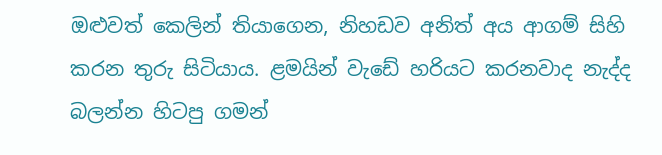ඔළුවත් කෙලින් තියාගෙන, නිහඩව අනිත් අය ආගම් සිහි කරන තුරු සිටියාය. ළමයින් වැඩේ හරියට කරනවාද නැද්ද බලන්න හිටපු ගමන්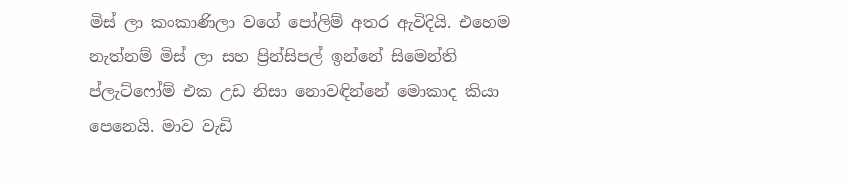මිස් ලා කංකාණිලා වගේ පෝලිම් අතර ඇවිදියි. එහෙම නැත්නම් මිස් ලා සහ ප්‍රින්සිපල් ඉන්නේ සිමෙන්ති ප්ලැට්ෆෝම් එක උඩ නිසා නොවඳින්නේ මොකාද කියා පෙනෙයි. මාව වැඩි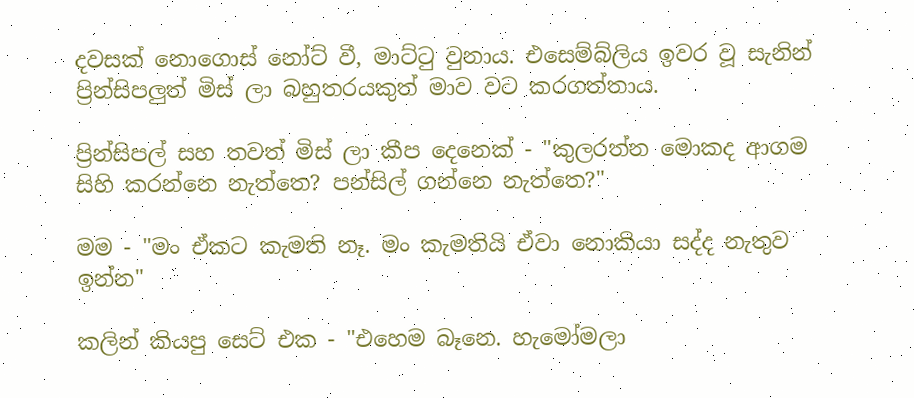දවසක් නොගොස් නෝට් වී, මාට්ටු වුනාය. එසෙම්බ්ලිය ඉවර වූ සැනින් ප්‍රින්සිපලුත් මිස් ලා බහුතරයකුත් මාව වට කරගත්තාය.

ප්‍රින්සිපල් සහ තවත් මිස් ලා කීප දෙනෙක් - "කුලරත්න මොකද ආගම සිහි කරන්නෙ නැත්තෙ? පන්සිල් ගන්නෙ නැත්තෙ?"

මම - "මං ඒකට කැමති නෑ. මං කැමතියි ඒවා නොකියා සද්ද නැතුව ඉන්න"

කලින් කියපු සෙට් එක - "එහෙම බෑනෙ. හැමෝමලා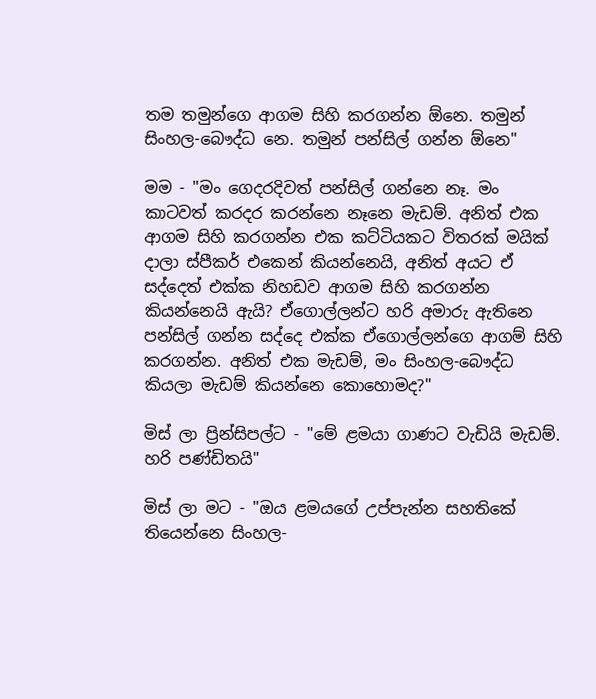තම තමුන්ගෙ ආගම සිහි කරගන්න ඕනෙ. තමුන් සිංහල-බෞද්ධ නෙ. තමුන් පන්සිල් ගන්න ඕනෙ"

මම - "මං ගෙදරදිවත් පන්සිල් ගන්නෙ නෑ. මං කාටවත් කරදර කරන්නෙ නෑනෙ මැඩම්. අනිත් එක ආගම සිහි කරගන්න එක කට්ටියකට විතරක් මයික් දාලා ස්පීකර් එකෙන් කියන්නෙයි, අනිත් අයට ඒ සද්දෙත් එක්ක නිහඩව ආගම සිහි කරගන්න කියන්නෙයි ඇයි? ඒගොල්ලන්ට හරි අමාරු ඇතිනෙ පන්සිල් ගන්න සද්දෙ එක්ක ඒගොල්ලන්ගෙ ආගම් සිහි කරගන්න. අනිත් එක මැඩම්, මං සිංහල-බෞද්ධ කියලා මැඩම් කියන්නෙ කොහොමද?"

මිස් ලා ප්‍රින්සිපල්ට - "මේ ළමයා ගාණට වැඩියි මැඩම්. හරි පණ්ඩිතයි"

මිස් ලා මට - "ඔය ළමයගේ උප්පැන්න සහතිකේ තියෙන්නෙ සිංහල-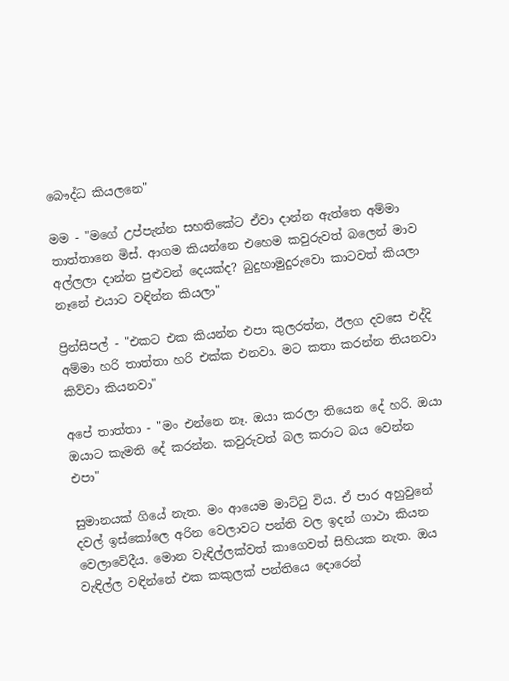බෞද්ධ කියලනෙ"

මම - "මගේ උප්පැන්න සහතිකේට ඒවා දාන්න ඇත්තෙ අම්මා තාත්තානෙ මිස්. ආගම කියන්නෙ එහෙම කවුරුවත් බලෙන් මාව අල්ලලා දාන්න පුළුවන් දෙයක්ද? බුදුහාමුදුරුවො කාටවත් කියලා නෑනේ එයාට වඳින්න කියලා"

ප්‍රින්සිපල් - "එකට එක කියන්න එපා කුලරත්න, ඊලග දවසෙ එද්දි අම්මා හරි තාත්තා හරි එක්ක එනවා. මට කතා කරන්න තියනවා කිව්වා කියනවා"

අපේ තාත්තා - "මං එන්නෙ නෑ. ඔයා කරලා තියෙන දේ හරි. ඔයා ඔයාට කැමති දේ කරන්න. කවුරුවත් බල කරාට බය වෙන්න එපා"

සුමානයක් ගියේ නැත. මං ආයෙම මාට්ටු විය. ඒ පාර අහුවුනේ දවල් ඉස්කෝලෙ අරින වෙලාවට පන්ති වල ඉදන් ගාථා කියන වෙලාවේදීය. මොන වැඳිල්ලක්වත් කාගෙවත් සිහියක නැත. ඔය වැඳිල්ල වඳින්නේ එක කකුලක් පන්තියෙ දොරෙන්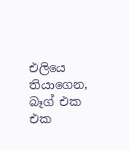එලියෙ තියාගෙන, බෑග් එක එක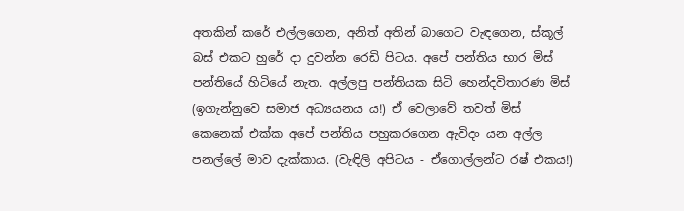අතකින් කරේ එල්ලගෙන, අනිත් අතින් බාගෙට වැඳගෙන, ස්කූල් බස් එකට හුරේ දා දුවන්න රෙඩි පිටය. අපේ පන්තිය භාර මිස් පන්තියේ හිටියේ නැත. අල්ලපු පන්තියක සිටි හෙන්දවිතාරණ මිස් (ඉගැන්නුවෙ සමාජ අධ්‍යයනය ය!) ඒ වෙලාවේ තවත් මිස් කෙනෙක් එක්ක අපේ පන්තිය පහුකරගෙන ඇවිදං යන අල්ල පනල්ලේ මාව දැක්කාය. (වැඳිලි අපිටය - ඒගොල්ලන්ට රෂ් එකය!)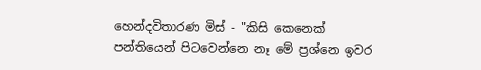හෙන්දවිතාරණ මිස් - "කිසි කෙනෙක් පන්තියෙන් පිටවෙන්නෙ නෑ මේ ප්‍රශ්නෙ ඉවර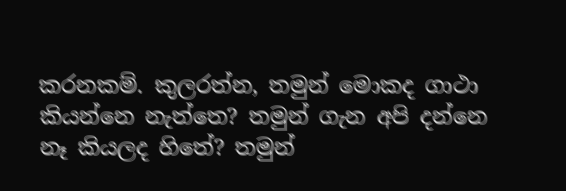කරනකම්. කුලරත්න, තමුන් මොකද ගාථා කියන්නෙ නැත්තෙ? තමුන් ගැන අපි දන්නෙ නෑ කියලද හිතේ? තමුන්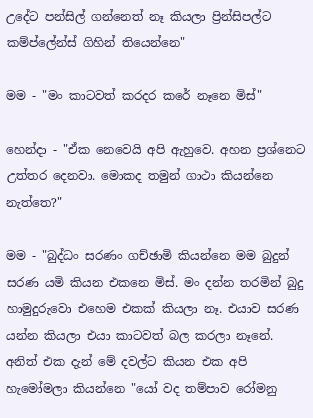උදේට පන්සිල් ගන්නෙත් නෑ කියලා ප්‍රින්සිපල්ට කම්ප්ලේන්ස් ගිහින් තියෙන්නෙ"

මම - "මං කාටවත් කරදර කරේ නෑනෙ මිස්"

හෙන්දා - "ඒක නෙවෙයි අපි ඇහුවෙ. අහන ප්‍රශ්නෙට උත්තර දෙනවා. මොකද තමුන් ගාථා කියන්නෙ නැත්තෙ?"

මම - "බුද්ධං සරණං ගච්ඡාමි කියන්නෙ මම බුදුන් සරණ යමි කියන එකනෙ මිස්. මං දන්න තරමින් බුදු හාමුදුරුවො එහෙම එකක් කියලා නෑ. එයාව සරණ යන්න කියලා එයා කාටවත් බල කරලා නෑනේ. අනිත් එක දැන් මේ දවල්ට කියන එක අපි හැමෝමලා කියන්නෙ "යෝ වද තම්පාව රෝමනු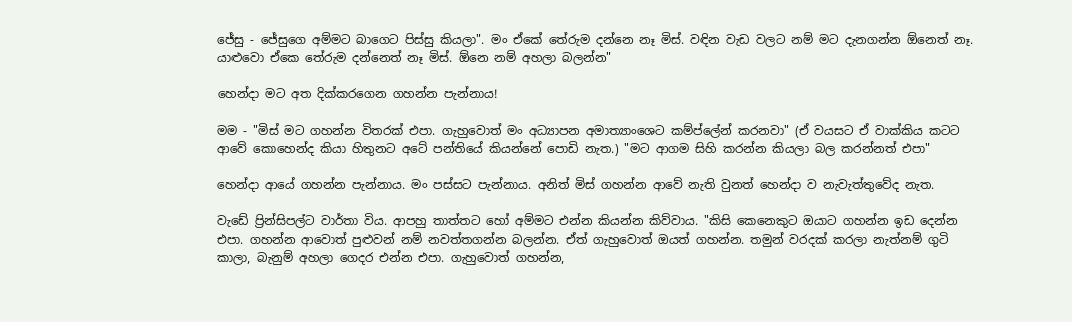ජේසු - ජේසුගෙ අම්මට බාගෙට පිස්සු කියලා". මං ඒකේ තේරුම දන්නෙ නෑ මිස්. වඳින වැඩ වලට නම් මට දැනගන්න ඕනෙත් නෑ. යාළුවො ඒකෙ තේරුම දන්නෙත් නෑ මිස්. ඕනෙ නම් අහලා බලන්න"

හෙන්දා මට අත දික්කරගෙන ගහන්න පැන්නාය!

මම - "මිස් මට ගහන්න විතරක් එපා. ගැහුවොත් මං අධ්‍යාපන අමාත්‍යාංශෙට කම්ප්ලේන් කරනවා" (ඒ වයසට ඒ වාක්කිය කටට ආවේ කොහෙන්ද කියා හිතුනට අටේ පන්තියේ කියන්නේ පොඩි නැත.) "මට ආගම සිහි කරන්න කියලා බල කරන්නත් එපා"

හෙන්දා ආයේ ගහන්න පැන්නාය. මං පස්සට පැන්නාය. අනිත් මිස් ගහන්න ආවේ නැති වුනත් හෙන්දා ව නැවැත්තුවේද නැත.

වැඩේ ප්‍රින්සිපල්ට වාර්තා විය. ආපහු තාත්තට හෝ අම්මට එන්න කියන්න කිව්වාය. "කිසි කෙනෙකුට ඔයාට ගහන්න ඉඩ දෙන්න එපා. ගහන්න ආවොත් පුළුවන් නම් නවත්තගන්න බලන්න. ඒත් ගැහුවොත් ඔයත් ගහන්න. තමුන් වරදක් කරලා නැත්නම් ගුටි කාලා, බැනුම් අහලා ගෙදර එන්න එපා. ගැහුවොත් ගහන්න,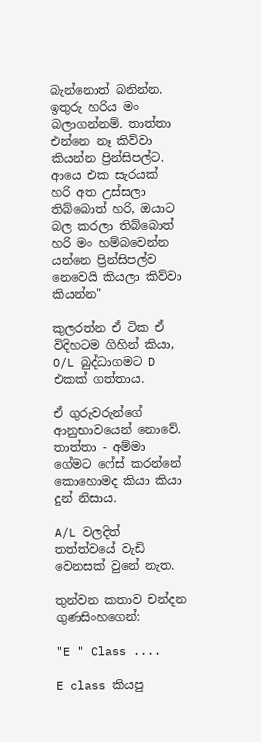බැන්නොත් බනින්න. ඉතුරු හරිය මං බලාගන්නම්. තාත්තා එන්නෙ නෑ කිව්වා කියන්න ප්‍රින්සිපල්ට. ආයෙ එක සැරයක් හරි අත උස්සලා තිබ්බොත් හරි, ඔයාට බල කරලා තිබ්බොත් හරි මං හම්බවෙන්න යන්නෙ ප්‍රින්සිපල්ව නෙවෙයි කියලා කිව්වා කියන්න"

කුලරත්න ඒ ටික ඒ විදිහටම ගිහින් කියා, O/L බුද්ධාගමට D එකක් ගත්තාය.

ඒ ගුරුවරුන්ගේ ආනුභාවයෙන් නොවේ. තාත්තා - අම්මා ගේමට ෆේස් කරන්නේ කොහොමද කියා කියා දුන් නිසාය.

A/L වලදිත් තත්ත්වයේ වැඩි වෙනසක් වුනේ නැත.

තුන්වන කතාව චන්දන ගුණසිංහගෙන්:

"E " Class ....

E class කියපු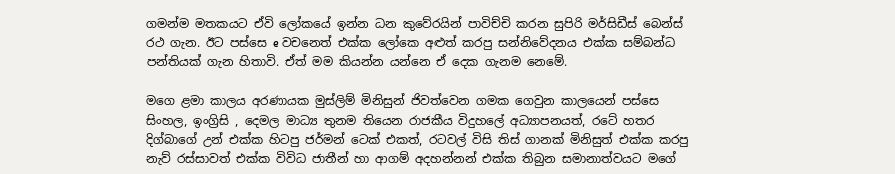ගමන්ම මතකයට ඒවි ලෝකයේ ඉන්න ධන කුවේරයින් පාවිච්චි කරන සුපිරි මර්සිඩීස් බෙන්ස් රථ ගැන. ඊට පස්සෙ e වචනෙත් එක්ක ලෝකෙ අළුත් කරපු සන්නිවේදනය එක්ක සම්බන්ධ පන්තියක් ගැන හිතාවි. ඒත් මම කියන්න යන්නෙ ඒ දෙක ගැනම නෙමේ.

මගෙ ළමා කාලය අරණායක මුස්ලිම් මිනිසුන් ජිවත්වෙන ගමක ගෙවුන කාලයෙන් පස්සෙ සිංහල, ඉංග්‍රිසි , දෙමල මාධ්‍ය තුනම තියෙන රාජකීය විදුහලේ අධ්‍යාපනයත්, රටේ හතර දිග්බාගේ උන් එක්ක හිටපු ජර්මන් ටෙක් එකත්, රටවල් විසි තිස් ගානක් මිනිසුත් එක්ක කරපු නැව් රස්සාවත් එක්ක විවිධ ජාතීන් හා ආගම් අදහන්නන් එක්ක තිබුන සමානාත්වයට මගේ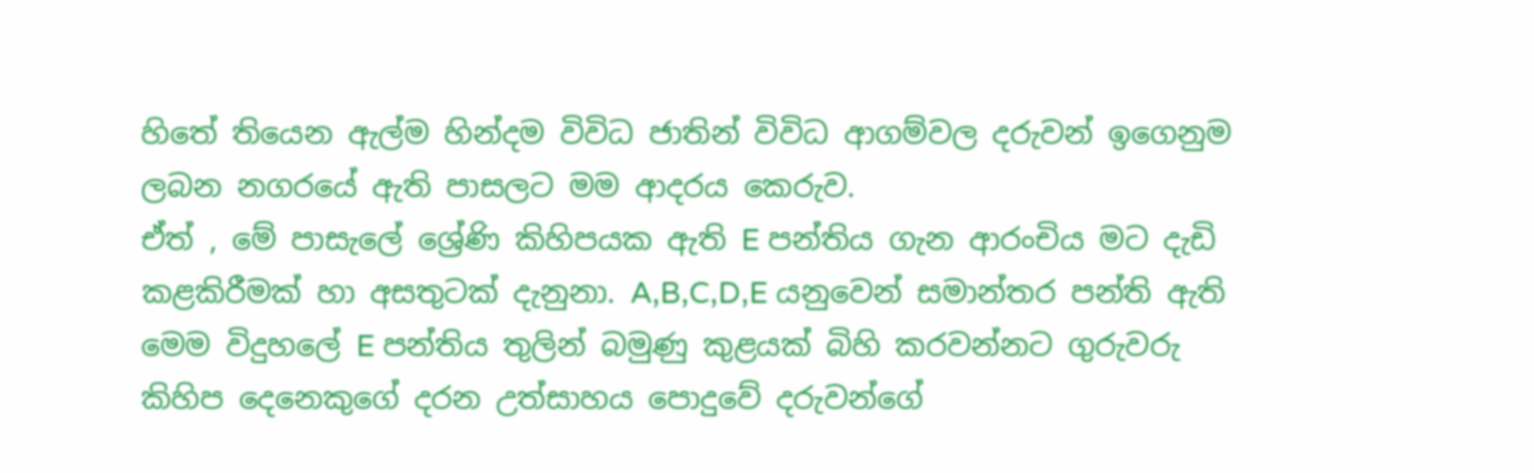හිතේ තියෙන ඇල්ම හින්දම විවිධ ජාතින් විවිධ ආගම්වල දරුවන් ඉගෙනුම ලබන නගරයේ ඇති පාසලට මම ආදරය කෙරුව.
ඒත් , මේ පාසැලේ ශ්‍රේණි කිහිපයක ඇති E පන්තිය ගැන ආරංචිය මට දැඩි කළකිරීමක් හා අසතුටක් දැනුනා. A,B,C,D,E යනුවෙන් සමාන්තර පන්ති ඇති මෙම විදුහලේ E පන්තිය තුලින් බමුණු කුළයක් බිහි කරවන්නට ගුරුවරු කිහිප දෙනෙකුගේ දරන උත්සාහය පොදුවේ දරුවන්ගේ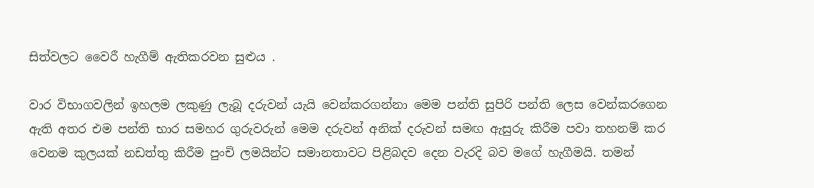සිත්වලට වෛරී හැගීම් ඇතිකරවන සුළුය .

වාර විභාගවලින් ඉහලම ලකුණු ලැබූ දරුවන් යැයි වෙන්කරගන්නා මෙම පන්ති සුපිරි පන්ති ලෙස වෙන්කරගෙන ඇති අතර එම පන්ති භාර සමහර ගුරුවරුන් මෙම දරුවන් අනික් දරුවන් සමඟ ඇසුරු කිරීම පවා තහනම් කර වෙනම කුලයක් නඩත්තු කිරීම පුංචි ලමයින්ට සමානතාවට පිළිබදව දෙන වැරදි බව මගේ හැගීමයි. තමන්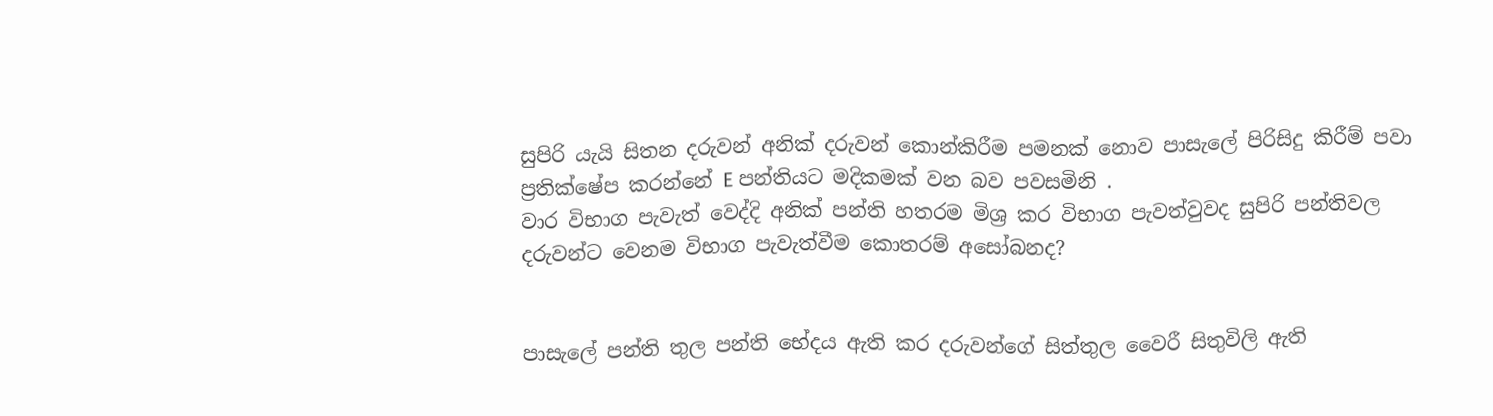සුපිරි යැයි සිතන දරුවන් අනික් දරුවන් කොන්කිරීම පමනක් නොව පාසැලේ පිරිසිදු කිරීම් පවා ප්‍රතික්ෂේප කරන්නේ E පන්තියට මදිකමක් වන බව පවසමිනි .
වාර විභාග පැවැත් වෙද්දි අනික් පන්ති හතරම මිශ්‍ර කර විභාග පැවත්වුවද සුපිරි පන්තිවල දරුවන්ට වෙනම විභාග පැවැත්වීම කොතරම් අසෝබනද?


පාසැලේ පන්ති තුල පන්ති භේදය ඇති කර දරුවන්ගේ සිත්තුල වෛරී සිතුවිලි ඇති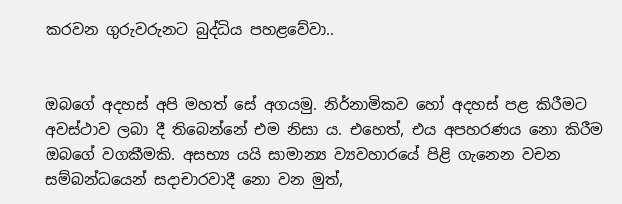කරවන ගුරුවරුනට බුද්ධිය පහළවේවා..


ඔබගේ අදහස් අපි මහත් සේ අගයමු. නිර්නාමිකව හෝ අදහස් පළ කිරීමට අවස්ථාව ලබා දී තිබෙන්නේ එම නිසා ය. එහෙත්, එය අපහරණය නො කිරීම ඔබ‍ගේ වගකීමකි. අසභ්‍ය යයි සාමාන්‍ය ව්‍යවහාරයේ පිළි ගැනෙන වචන සම්බන්ධයෙන් සදාචාරවාදී නො වන මුත්,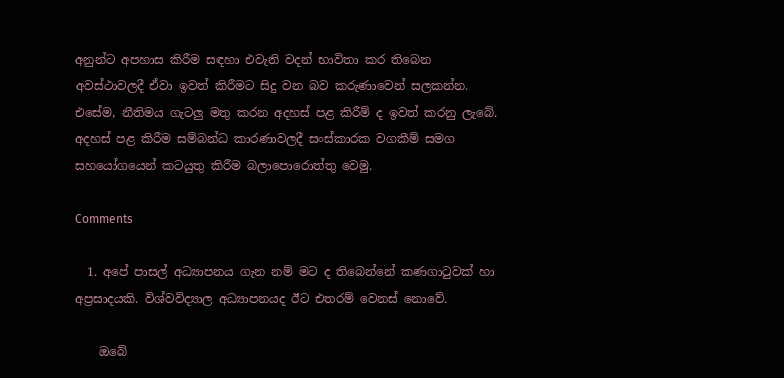අනුන්ට අපහාස කිරීම සඳහා එවැනි වදන් භාවිතා කර තිබෙන අවස්ථාවලදී ඒවා ඉවත් කිරීමට සිදු වන බව කරුණාවෙන් සලකන්න. එසේම, නීතිමය ගැටලු මතු කරන අදහස් පළ කිරීම් ද ඉවත් කරනු ලැබේ. අදහස් පළ කිරීම සම්බන්ධ කාරණාවලදී සංස්කාරක වගකීම් සමග සහයෝගයෙන් කටයුතු කිරීම බලාපොරොත්තු වෙමු.

Comments

  1. අපේ පාසල් අධ්‍යාපනය ගැන නම් මට ද තිබෙන්නේ කණගාටුවක් හා අප්‍රසාදයකි. විශ්වවිද්‍යාල අධ්‍යාපනයද ඊට එතරම් වෙනස් නොවේ.

    ඔබේ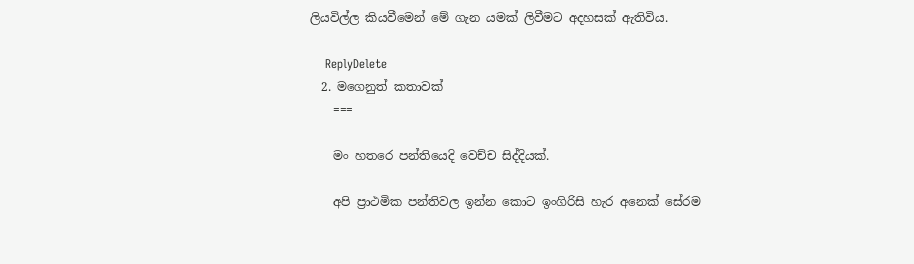ලියවිල්ල කියවීමෙන් මේ ගැන යමක් ලිවීමට අදහසක් ඇතිවිය.

    ReplyDelete
  2. මගෙනුත් කතාවක්
    ===

    මං හතරෙ පන්තියෙදි වෙච්ච සිද්දියක්.

    අපි ප්‍රාථමික පන්තිවල ඉන්න කොට ඉංගිරිසි හැර අනෙක් සේරම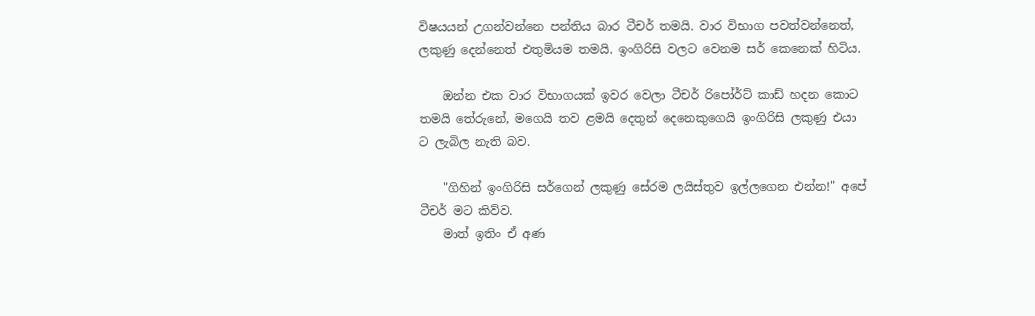විෂයයන් උගන්වන්නෙ පන්තිය බාර ටීචර් තමයි. වාර විභාග පවත්වන්නෙත්, ලකුණු දෙන්නෙත් එතුමියම තමයි. ඉංගිරිසි වලට වෙනම සර් කෙනෙක් හිටිය.

    ඔන්න එක වාර විභාගයක් ඉවර වෙලා ටීචර් රිපෝර්ට් කාඩ් හදන කොට තමයි තේරුනේ, මගෙයි තව ළමයි දෙතුන් දෙනෙකුගෙයි ඉංගිරිසි ලකුණු එයා ට ලැබිල නැති බව.

    "ගිහින් ඉංගිරිසි සර්ගෙන් ලකුණු සේරම ලයිස්තුව ඉල්ලගෙන එන්න!" අපේ ටීචර් මට කිව්ව.
    මාත් ඉතිං ඒ අණ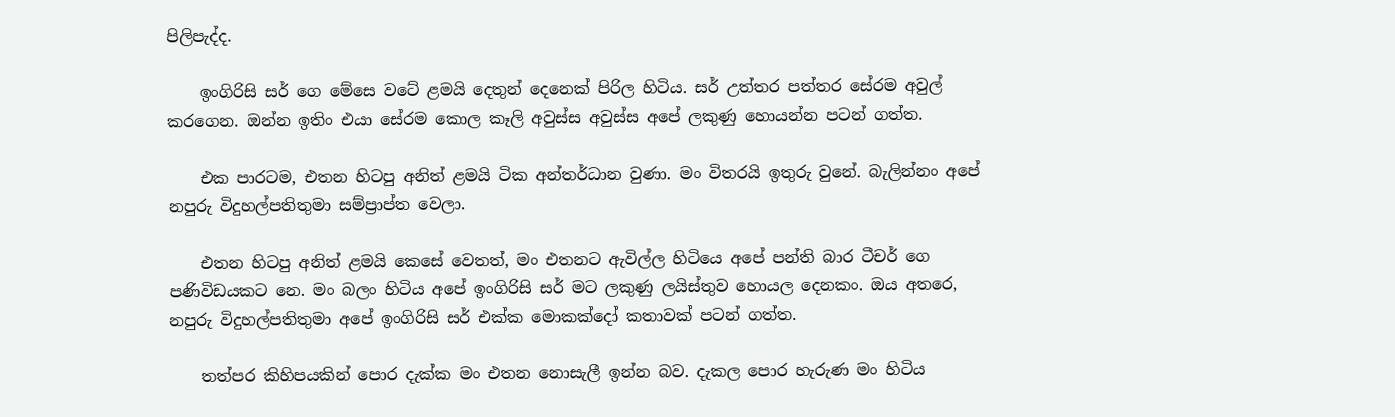පිලිපැද්ද.

    ඉංගිරිසි සර් ගෙ මේසෙ වටේ ළමයි දෙතුන් දෙනෙක් පිරිල හිටිය. සර් උත්තර පත්තර සේරම අවුල් කරගෙන. ඔන්න ඉතිං එයා සේරම කොල කෑලි අවුස්ස අවුස්ස අපේ ලකුණු හොයන්න පටන් ගත්ත.

    එක පාරටම, එතන හිටපු අනිත් ළමයි ටික අන්තර්ධාන වුණා. මං විතරයි ඉතුරු වුනේ. බැලින්නං අපේ නපුරු විදුහල්පතිතුමා සම්ප්‍රාප්ත වෙලා.

    එතන හිටපු අනිත් ළමයි කෙසේ වෙතත්, මං එතනට ඇවිල්ල හිටියෙ අපේ පන්ති බාර ටීචර් ගෙ පණිවිඩයකට නෙ. මං බලං හිටිය අපේ ඉංගිරිසි සර් මට ලකුණු ලයිස්තුව හොයල දෙනකං. ඔය අතරෙ, නපුරු විදුහල්පතිතුමා අපේ ඉංගිරිසි සර් එක්ක මොකක්දෝ කතාවක් පටන් ගත්ත.

    තත්පර කිහිපයකින් පොර දැක්ක මං එතන නොසැලී ඉන්න බව. දැකල පොර හැරුණ මං හිටිය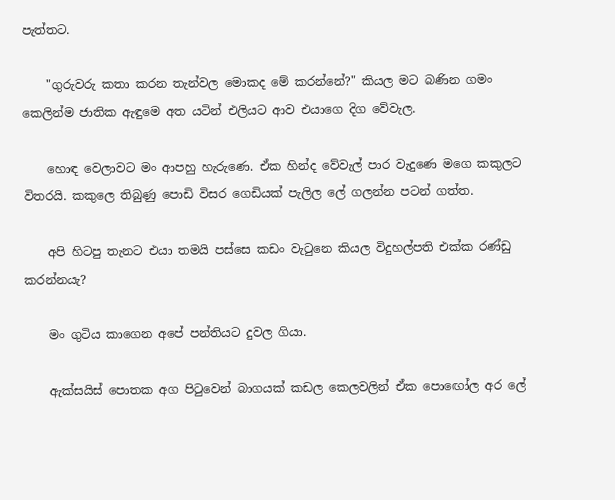පැත්තට.

    "ගුරුවරු කතා කරන තැන්වල මොකද මේ කරන්නේ?" කියල මට බණින ගමං කෙලින්ම ජාතික ඇඳුමෙ අත යටින් එලියට ආව එයාගෙ දිග වේවැල.

    හොඳ වෙලාවට මං ආපහු හැරුණෙ. ඒක හින්ද වේවැල් පාර වැදුණෙ මගෙ කකුලට විතරයි. කකුලෙ තිබුණු පොඩි විසර ගෙඩියක් පැලිල ලේ ගලන්න පටන් ගත්ත.

    අපි හිටපු තැනට එයා තමයි පස්සෙ කඩං වැටුනෙ කියල විදුහල්පති එක්ක රණ්ඩු කරන්නයැ?

    මං ගුටිය කාගෙන අපේ පන්තියට දුවල ගියා.

    ඇක්සයිස් පොතක අග පිටුවෙන් බාගයක් කඩල කෙලවලින් ඒක පොඟෝල අර ලේ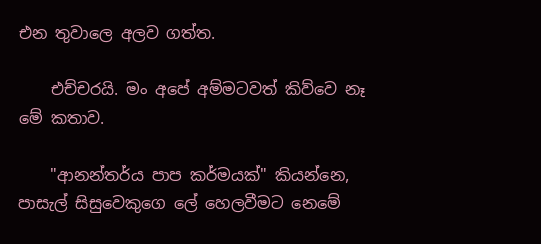එන තුවාලෙ අලව ගත්ත.

    එච්චරයි. මං අපේ අම්මටවත් කිව්වෙ නෑ මේ කතාව.

    "ආනන්තර්ය පාප කර්මයක්" කියන්නෙ, පාසැල් සිසුවෙකුගෙ ලේ හෙලවීමට නෙමේ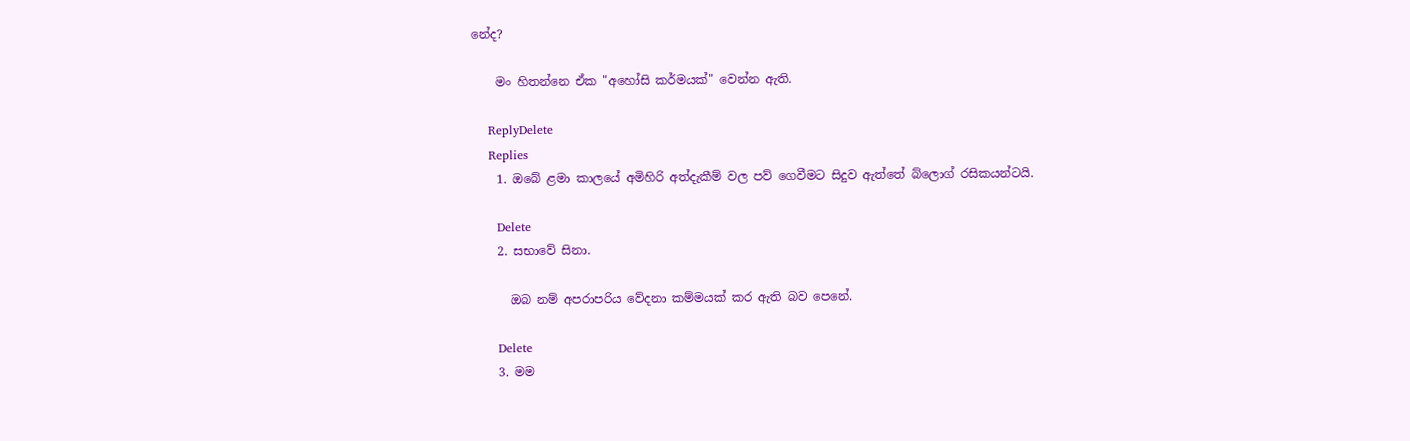නේද?

    මං හිතන්නෙ ඒක "අහෝසි කර්මයක්" වෙන්න ඇති.

    ReplyDelete
    Replies
    1. ඔබේ ළමා කාලයේ අමිහිරි අත්දැකීම් වල පව් ගෙවීමට සිදුව ඇත්තේ බ්ලොග් රසිකයන්ටයි.

      Delete
    2. සභාවේ සිනා.

      ඔබ නම් අපරාපරිය වේදනා කම්මයක් කර ඇති බව පෙනේ.

      Delete
    3. මම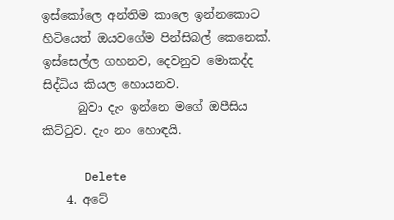ඉස්කෝලෙ අන්තිම කාලෙ ඉන්නකොට හිටියෙත් ඔයවගේම පින්සිබල් කෙනෙක්. ඉස්සෙල්ල ගහනව, දෙවනුව මොකද්ද සිද්ධිය කියල හොයනව.
      බුවා දැං ඉන්නෙ මගේ ඔපීසිය කිට්ටුව. දැං නං හොඳයි.

      Delete
    4. අටේ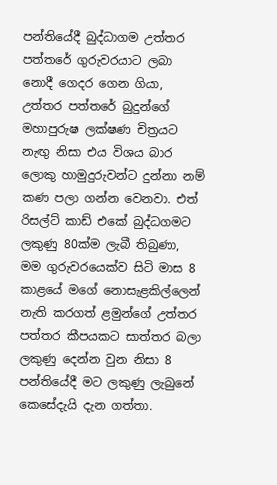පන්තියේදී බුද්ධාගම උත්තර පත්තරේ ගුරුවරයාට ලබා නොදී ගෙදර ගෙන ගියා, උත්තර පත්තරේ බුදුන්ගේ මහාපුරුෂ ලක්ෂණ චිත්‍රයට නැඟු නිසා එය විශය බාර ලොකු හාමුදුරුවන්ට දුන්නා නම් කණ පලා ගන්න වෙනවා. එත් රිසල්ට් කාඩ් එකේ බුද්ධගමට ලකුණු 80ක්ම ලැබී තිබුණා, මම ගුරුවරයෙක්ව සිටි මාස 8 කාළයේ මගේ නොසැළකිල්ලෙන් නැති කරගත් ළමුන්ගේ උත්තර පත්තර කීපයකට සාත්තර බලා ලකුණු දෙන්න වුන නිසා 8 පන්තියේදී මට ලකුණු ලැබුනේ කෙසේදැයි දැන ගත්තා.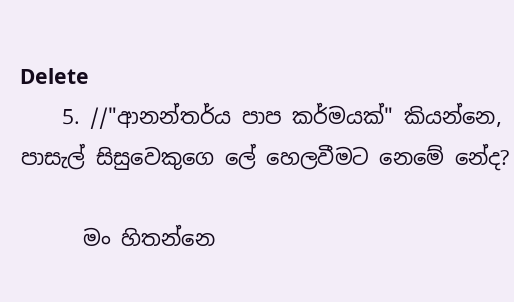Delete
    5. //"ආනන්තර්ය පාප කර්මයක්" කියන්නෙ, පාසැල් සිසුවෙකුගෙ ලේ හෙලවීමට නෙමේ නේද?

      මං හිතන්නෙ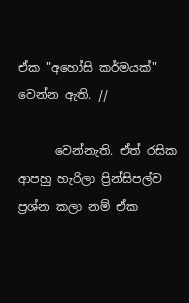ඒක "අහෝසි කර්මයක්" වෙන්න ඇති. //

      වෙන්නැති. ඒත් රසික ආපහු හැරිලා ප්‍රින්සිපල්ව ප්‍රශ්න කලා නම් ඒක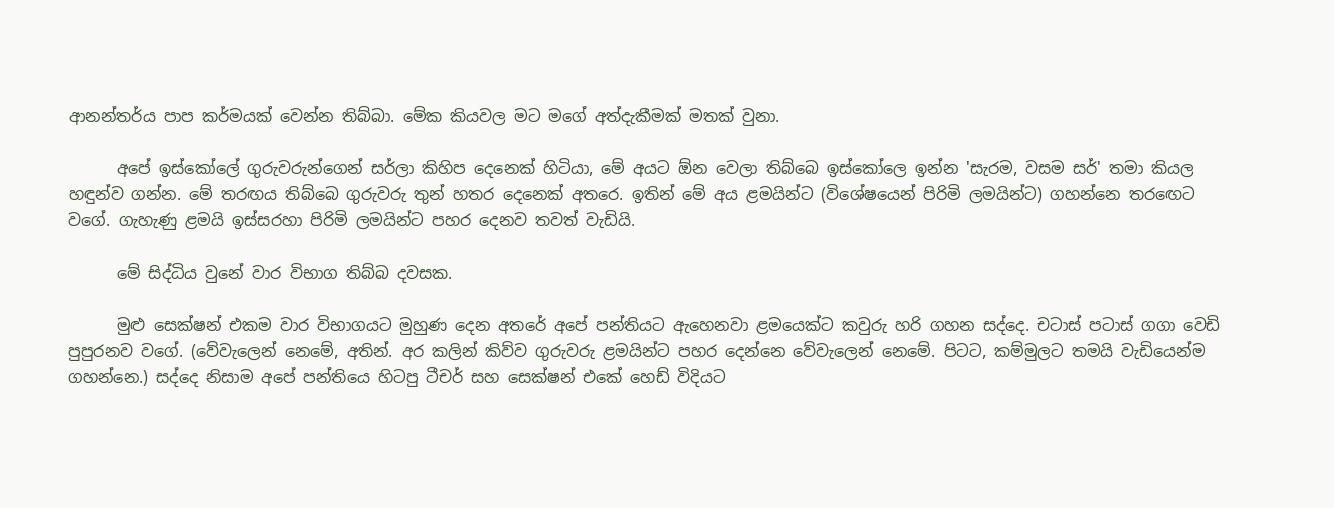ආනන්තර්ය පාප කර්මයක් වෙන්න තිබ්බා. මේක කියවල මට මගේ අත්දැකීමක් මතක් වුනා.

      අපේ ඉස්කෝලේ ගුරුවරුන්ගෙන් සර්ලා කිහිප දෙනෙක් හිටියා, මේ අයට ඕන වෙලා තිබ්බෙ ඉස්කෝලෙ ඉන්න 'සැරම, වසම සර්' තමා කියල හඳුන්ව ගන්න. මේ තර‍ඟය තිබ්බෙ ගුරුවරු තුන් හතර දෙනෙක් අතරෙ. ඉතින් මේ අය ළමයින්ට (විශේෂයෙන් පිරිමි ලමයින්ට) ගහන්නෙ තරඟෙට වගේ. ගැහැණු ළමයි ඉස්සරහා පිරිමි ලමයින්ට පහර දෙනව තවත් වැඩියි.

      මේ සිද්ධිය වුනේ වාර විභාග තිබ්බ දවසක.

      මුළු සෙක්ෂන් එකම වාර විභාගයට මුහුණ දෙන අතරේ අපේ පන්තියට ඇහෙනවා ළමයෙක්ට කවුරු හරි ගහන සද්දෙ. චටාස් පටාස් ගගා වෙඩි පුපුරනව වගේ. (වේවැලෙන් නෙමේ, අතින්. අර කලින් කිව්ව ගුරුවරු ළමයින්ට පහර දෙන්නෙ වේවැලෙන් නෙමේ. පිටට, කම්මුලට තමයි වැඩියෙන්ම ගහන්නෙ.) සද්දෙ නිසාම අපේ පන්තියෙ හිටපු ටීචර් සහ සෙක්ෂන් එකේ හෙඩ් විදියට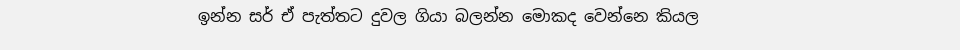ඉන්න සර් ඒ පැත්තට දුවල ගියා බලන්න මොකද වෙන්නෙ කියල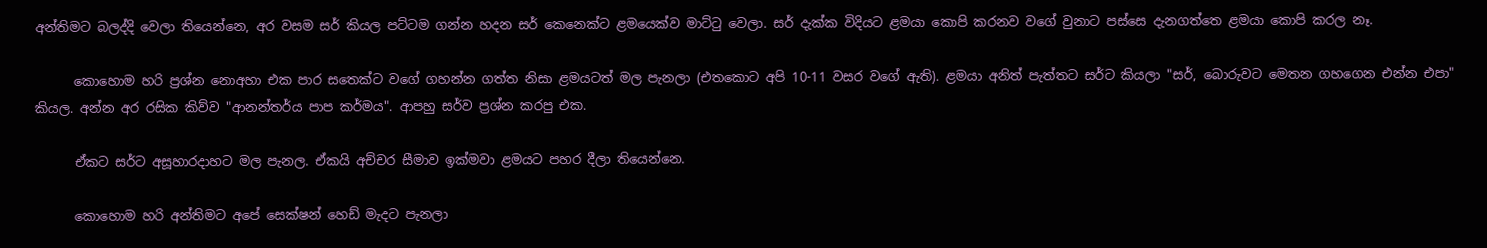අන්තිමට බලද්දි වෙලා තියෙන්නෙ, අර වසම සර් කියල පට්ටම ගන්න හදන සර් කෙනෙක්ට ළමයෙක්ව මාට්ටු වෙලා. සර් දැක්ක විදියට ළමයා කොපි කරනව වගේ වුනාට පස්සෙ දැනගත්තෙ ළමයා කොපි කරල නෑ.

      කොහොම හරි ප්‍රශ්න නොඅහා එක පාර සතෙක්ට වගේ ගහන්න ගත්ත නිසා ළමයටත් මල පැනලා (එතකොට අපි 10-11 වසර වගේ ඇති). ළමයා අනිත් පැත්තට සර්ට කියලා "සර්, බොරුවට මෙතන ගහගෙන එන්න එපා" කියල. අන්න අර රසික කිව්ව "ආනන්තර්ය පාප කර්මය". ආපහු සර්ව ප්‍රශ්න කරපු එක.

      ඒකට සර්ට අසූහාරදාහට මල පැනල. ඒකයි අච්චර සීමාව ඉක්මවා ළමයට පහර දීලා තියෙන්නෙ.

      කොහොම හරි අන්තිමට අපේ සෙක්ෂන් හෙඩ් මැදට පැනලා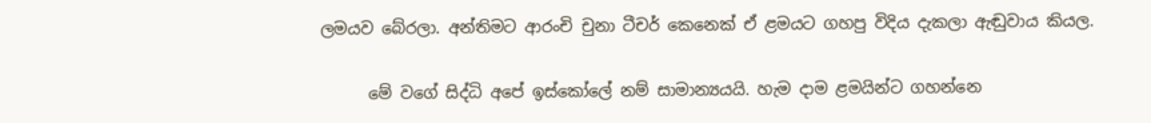ලමයව බේරලා. අන්තිමට ආරංචි චුනා ටීචර් කෙනෙක් ඒ ළමයට ගහපු විදිය දැකලා ඇඬුවාය කියල.

      මේ වගේ සිද්ධි අපේ ඉස්කෝලේ නම් සාමාන්‍යයයි. හැම දාම ළමයින්ට ගහන්නෙ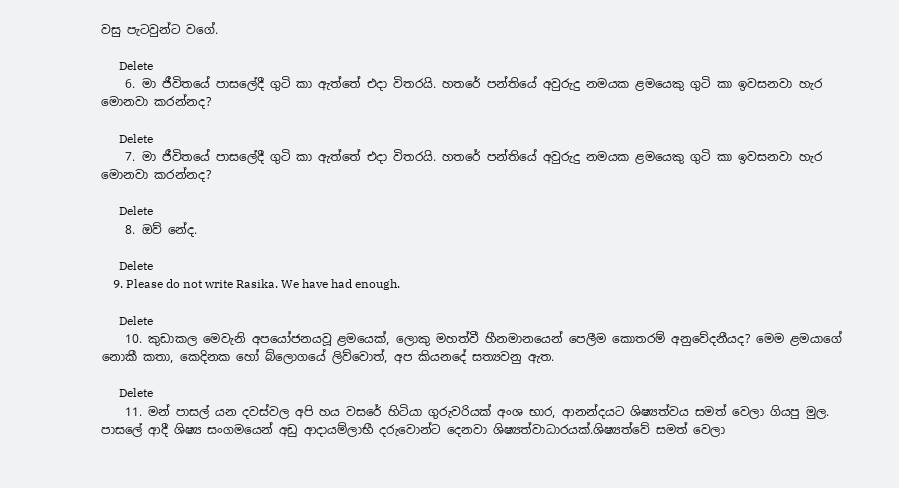වසු පැටවුන්ට වගේ.

      Delete
    6. මා ජීවිතයේ පාසලේදී ගුටි කා ඇත්තේ එදා විතරයි. හතරේ පන්තියේ අවුරුදු නමයක ළමයෙකු ගුටි කා ඉවසනවා හැර මොනවා කරන්නද?

      Delete
    7. මා ජීවිතයේ පාසලේදී ගුටි කා ඇත්තේ එදා විතරයි. හතරේ පන්තියේ අවුරුදු නමයක ළමයෙකු ගුටි කා ඉවසනවා හැර මොනවා කරන්නද?

      Delete
    8. ඔව් නේද.

      Delete
    9. Please do not write Rasika. We have had enough.

      Delete
    10. කුඩාකල මෙවැනි අපයෝජනයවූ ළමයෙක්, ලොකු මහත්වී හීනමානයෙන් පෙලීම කොතරම් අනුවේදනීයද? මෙම ළමයාගේ නොකී කතා, කෙදිනක හෝ බ්ලොගයේ ලිව්වොත්, අප කියනදේ සත්‍යවනු ඇත.

      Delete
    11. මන් පාසල් යන දවස්වල අපි හය වසරේ හිටියා ගුරුවරියක් අංශ භාර, ආනන්දයට ශිෂ්‍යත්වය සමත් වෙලා ගියපු මුල. පාසලේ ආදී ශිෂ්‍ය සංගමයෙන් අඩු ආදායම්ලාභී දරුවොන්ට දෙනවා ශිෂ්‍යත්වාධාරයක්.ශිෂ්‍යත්වේ සමත් වෙලා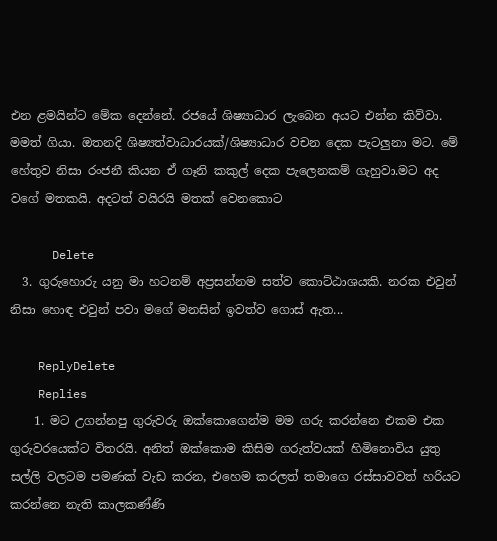එන ළමයින්ට මේක දෙන්නේ. රජයේ ශිෂ්‍යාධාර ලැබෙන අයට එන්න කිව්වා. මමත් ගියා. ඔතනදි ශිෂ්‍යත්වාධාරයක්/ශිෂ්‍යාධාර වචන දෙක පැටලුනා මට. මේ හේතුව නිසා රංජනී කියන ඒ ගෑනි කකුල් දෙක පැලෙනකම් ගැහුවා.මට අද වගේ මතකයි. අදටත් වයිරයි මතක් වෙනකොට

      Delete
  3. ගුරුහොරු යනු මා හටනම් අප්‍රසන්නම සත්ව කොට්ඨාශයකි. නරක එවුන් නිසා හොඳ එවුන් පවා මගේ මනසින් ඉවත්ව ගොස් ඇත...

    ReplyDelete
    Replies
    1. මට උගන්නපු ගුරුවරු ඔක්කොගෙන්ම මම ගරු කරන්නෙ එකම එක ගුරුවරයෙක්ට විතරයි. අනිත් ඔක්කොම කිසිම ගරුත්වයක් හිමිනොවිය යුතු සල්ලි වලටම පමණක් වැඩ කරන, එහෙම කරලත් තමාගෙ රස්සාවවත් හරියට කරන්නෙ නැති කාලකණ්ණි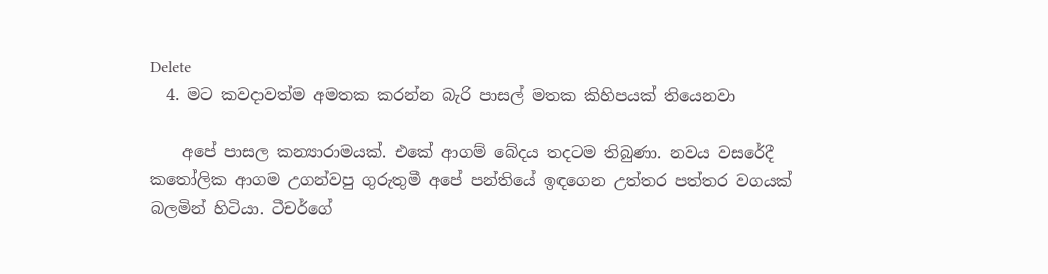Delete
  4. මට කවදාවත්ම අමතක කරන්න බැරි පාසල් මතක කිහිපයක් තියෙනවා

    අපේ පාසල කන්‍යාරාමයක්. එකේ ආගම් බේදය තදටම තිබුණා. නවය වසරේදී කතෝලික ආගම උගන්වපු ගුරුතුමී අපේ පන්තියේ ඉඳගෙන උත්තර පත්තර වගයක් බලමින් හිටියා. ටීචර්ගේ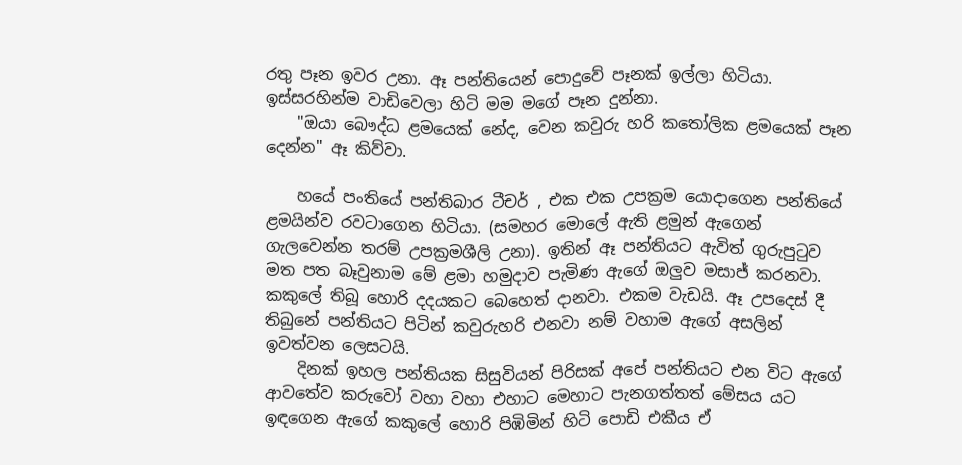රතු පෑන ඉවර උනා. ඈ පන්තියෙන් පොදුවේ පෑනක් ඉල්ලා හිටියා. ඉස්සරහින්ම වාඩිවෙලා හිටි මම මගේ පෑන දුන්නා.
    "ඔයා බෞද්ධ ළමයෙක් නේද, වෙන කවුරු හරි කතෝලික ළමයෙක් පෑන දෙන්න" ඈ කිව්වා.

    හයේ පංතියේ පන්තිබාර ටීචර් , එක එක උපක්‍රම යොදාගෙන පන්තියේ ළමයින්ව රවටාගෙන හිටියා. (සමහර මොලේ ඇති ළමුන් ඇගෙන් ගැලවෙන්න තරම් උපක්‍රමශීලි උනා). ඉතින් ඈ පන්තියට ඇවිත් ගුරුපුටුව මත පත බෑවුනාම මේ ළමා හමුදාව පැමිණ ඇගේ ඔලුව මසාජ් කරනවා. කකුලේ තිබූ හොරි දදයකට බෙහෙත් දානවා. එකම වැඩයි. ඈ උපදෙස් දී තිබුනේ පන්තියට පිටින් කවුරුහරි එනවා නම් වහාම ඇගේ අසලින් ඉවත්වන ලෙසටයි.
    දිනක් ඉහල පන්තියක සිසුවියන් පිරිසක් අපේ පන්තියට එන විට ඇගේ ආවතේව කරුවෝ වහා වහා එහාට මෙහාට පැනගත්තත් මේසය යට ඉඳගෙන ඇගේ කකුලේ හොරි පිඹිමින් හිටි පොඩි එකීය ඒ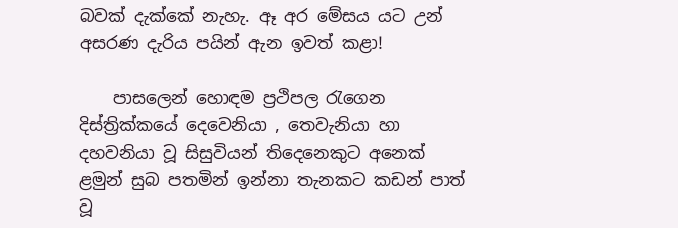බවක් දැක්කේ නැහැ. ඈ අර මේසය යට උන් අසරණ දැරිය පයින් ඇන ඉවත් කළා!

    පාසලෙන් හොඳම ප්‍රථිපල රැගෙන දිස්ත්‍රික්කයේ දෙවෙනියා , තෙවැනියා හා දහවනියා වූ සිසුවියන් තිදෙනෙකුට අනෙක් ළමුන් සුබ පතමින් ඉන්නා තැනකට කඩන් පාත් වූ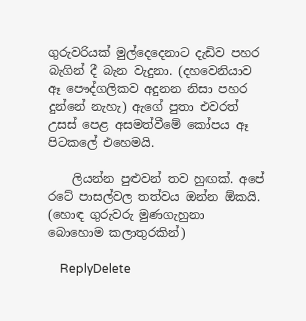ගුරුවරියක් මුල්දෙදෙනාට දැඩිව පහර බැගින් දී බැන වැදුනා. (දහවෙනියාව ඈ පෞද්ගලිකව අදුනන නිසා පහර දුන්නේ නැහැ) ඇගේ පුතා එවරත් උසස් පෙළ අසමත්වීමේ කෝපය ඈ පිටකලේ එහෙමයි.

    ලියන්න පුළුවන් තව හුඟක්. අපේ රටේ පාසල්වල තත්වය ඔන්න ඕකයි. (හොඳ ගුරුවරු මුණගැහුනා බොහොම කලාතුරකින්)

    ReplyDelete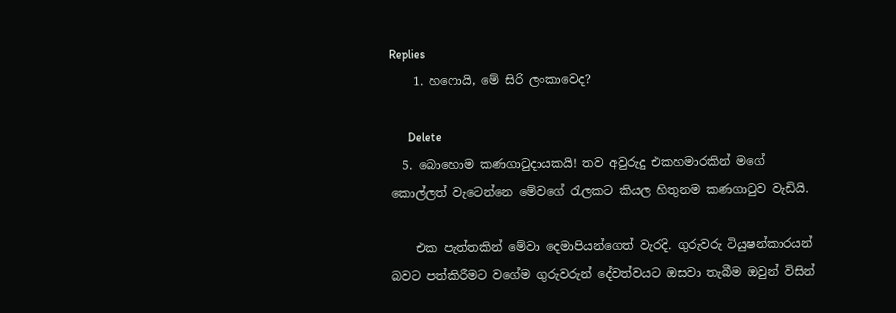Replies
    1. හෆොයි, මේ සිරි ලංකාවෙද?

      Delete
  5. බොහොම කණගාටුදායකයි! තව අවුරුදු එකහමාරකින් මගේ කොල්ලත් වැටෙන්නෙ මේවගේ රැලකට කියල හිතුනම කණගාටුව වැඩියි.

    එක පැත්තකින් මේවා දෙමාපියන්ගෙත් වැරදි. ගුරුවරු ටියුෂන්කාරයන් බවට පත්කිරීමට වගේම ගුරුවරුන් දේවත්වයට ඔසවා තැබීම ඔවුන් විසින්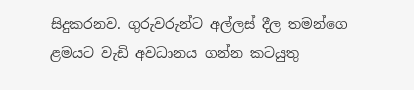සිදුකරනව. ගුරුවරුන්ට අල්ලස් දීල තමන්ගෙ ළමයට වැඩි අවධානය ගන්න කටයුතු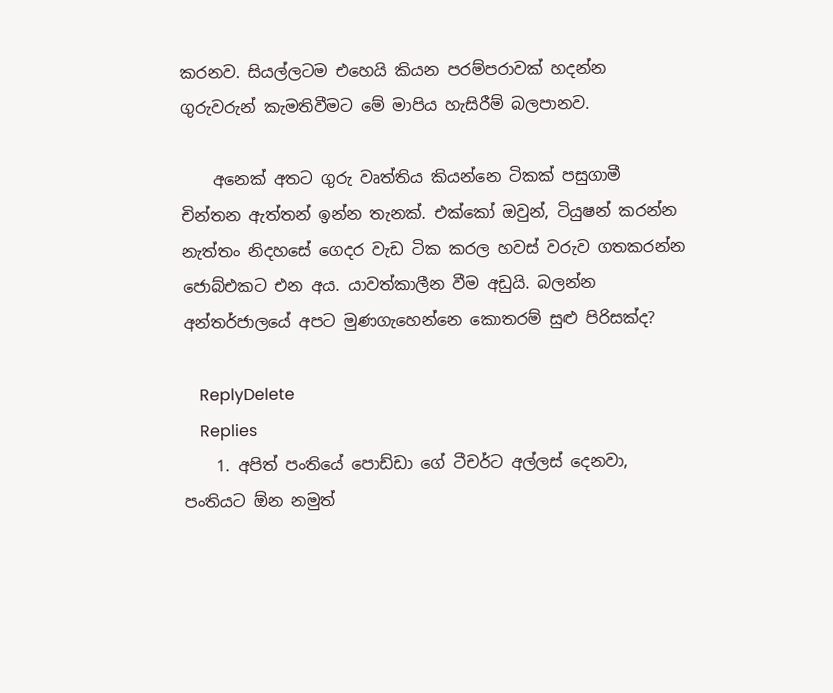කරනව. සියල්ලටම එහෙයි කියන පරම්පරාවක් හදන්න ගුරුවරුන් කැමතිවීමට මේ මාපිය හැසිරීම් බලපානව.

    අනෙක් අතට ගුරු වෘත්තිය කියන්නෙ ටිකක් පසුගාමී චින්තන ඇත්තන් ඉන්න තැනක්. එක්කෝ ඔවුන්, ටියුෂන් කරන්න නැත්තං නිදහසේ ගෙදර වැඩ ටික කරල හවස් වරුව ගතකරන්න ජොබ්එකට එන අය. යාවත්කාලීන වීම අඩුයි. බලන්න අන්තර්ජාලයේ අපට මුණගැහෙන්නෙ කොතරම් සුළු පිරිසක්ද?

    ReplyDelete
    Replies
    1. අපිත් පංතියේ පොඩ්ඩා ගේ ටීචර්ට අල්ලස් දෙනවා, පංතියට ඕන නමුත්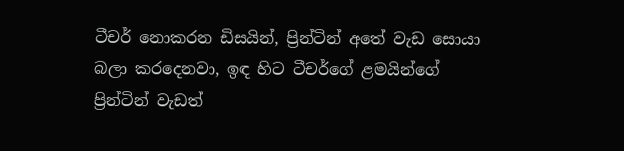ටීචර් නොකරන ඩිසයින්, ප්‍රින්ටින් අතේ වැඩ සොයා බලා කරදෙනවා, ඉඳ හිට ටීචර්ගේ ළමයින්ගේ ප්‍රින්ටින් වැඩත්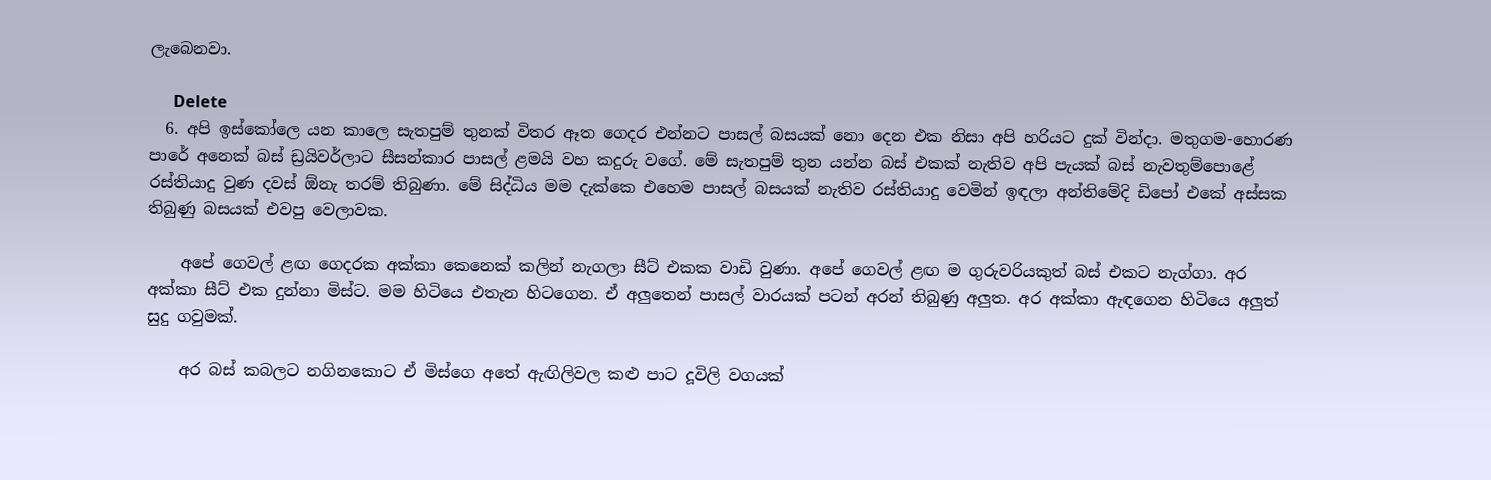ලැබෙනවා.

      Delete
  6. අපි ඉස්කෝලෙ යන කාලෙ සැතපුම් තුනක් විතර ඈත ගෙදර එන්නට පාසල් බසයක් නො දෙන එක නිසා අපි හරියට දුක් වින්දා. මතුගම-හොරණ පාරේ අනෙක් බස් ඩ්‍ර‍යිවර්ලාට සීසන්කාර පාසල් ළමයි වහ කදුරු වගේ. මේ සැතපුම් තුන යන්න බස් එකක් නැතිව අපි පැයක් බස් නැවතුම්පොළේ රස්තියාදු වුණ දවස් ඕනැ තරම් තිබුණා. මේ සිද්ධිය මම දැක්කෙ එහෙම පාසල් බසයක් නැතිව රස්තියාදු වෙමින් ඉඳලා අන්තිමේදි ඩිපෝ එකේ අස්සක තිබුණු බසයක් එවපු වෙලාවක.

    අපේ ගෙවල් ළඟ ගෙදරක අක්කා කෙනෙක් කලින් නැගලා සීට් එකක වාඩි වුණා. අපේ ගෙවල් ළඟ ම ගුරුවරියකුත් බස් එකට නැග්ගා. අර අක්කා සීට් එක දුන්නා මිස්ට. මම හිටියෙ එතැන හිටගෙන. ඒ අලුතෙන් පාසල් වාරයක් පටන් අරන් තිබුණු අලුත. අර අක්කා ඇඳගෙන හිටියෙ අලුත් සුදු ගවුමක්.

    අර බස් කබලට නගිනකොට ඒ මිස්ගෙ අතේ ඇඟිලිවල කළු පාට දූවිලි වගයක්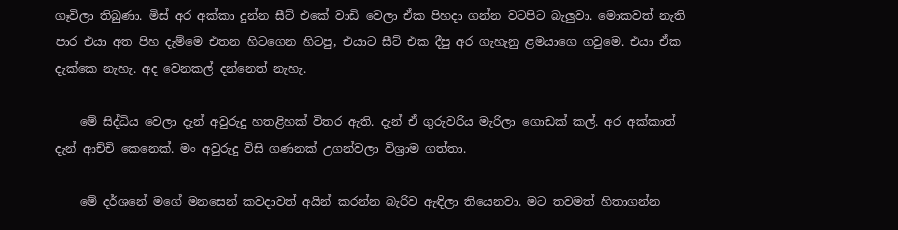ගෑවිලා තිබුණා. මිස් අර අක්කා දුන්න සීට් එකේ වාඩි වෙලා ඒක පිහදා ගන්න වටපිට බැලුවා. මොකවත් නැති පාර එයා අත පිහ දැම්මෙ එතන හිටගෙන හිටපු, එයාට සීට් එක දීපු අර ගැහැනු ළමයාගෙ ගවුමෙ. එයා ඒක දැක්කෙ නැහැ. අද වෙනකල් දන්නෙත් නැහැ.

    මේ සිද්ධිය වෙලා දැන් අවුරුදු හතළිහක් විතර ඇති. දැන් ඒ ගුරුවරිය මැරිලා ගොඩක් කල්. අර අක්කාත් දැන් ආච්චි කෙනෙක්. මං අවුරුදු විසි ගණනක් උගන්වලා විශ්‍රාම ගත්තා.

    මේ දර්ශනේ මගේ මනසෙන් කවදාවත් අයින් කරන්න බැරිව ඇඳිලා තියෙනවා. මට තවමත් හිතාගන්න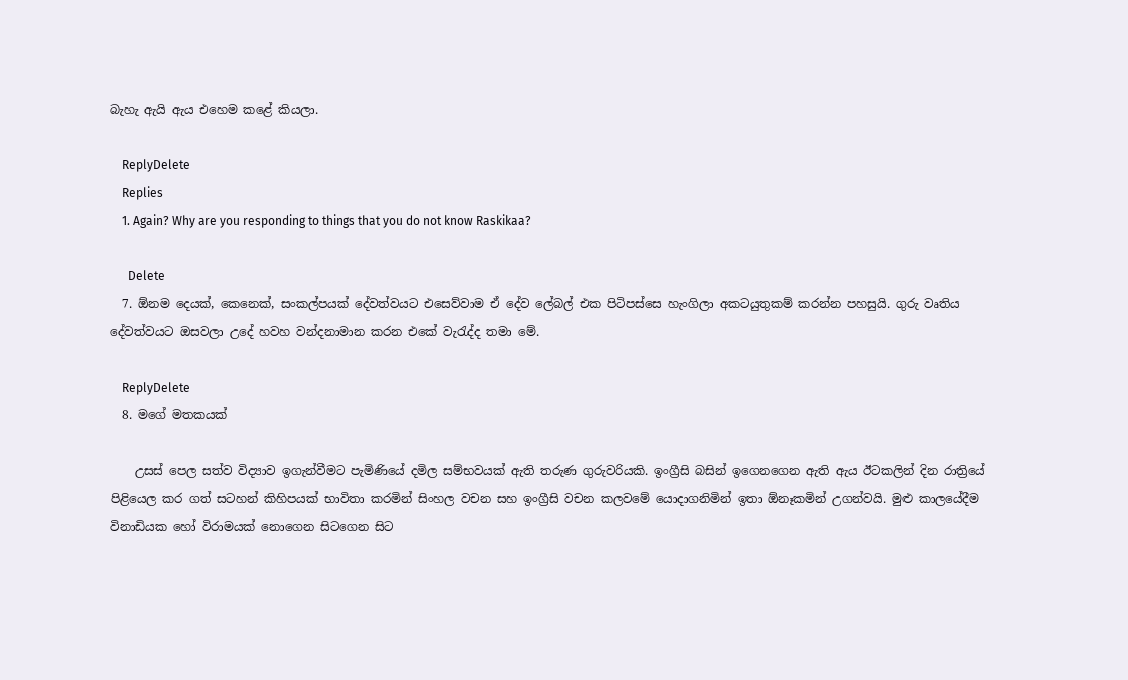බැහැ ඇයි ඇය එහෙම කළේ කියලා.

    ReplyDelete
    Replies
    1. Again? Why are you responding to things that you do not know Raskikaa?

      Delete
  7. ඕනම දෙයක්, කෙනෙක්, සංකල්පයක් දේවත්වයට එසෙව්වාම ඒ දේව ලේබල් එක පිටිපස්සෙ හැංගිලා අකටයුතුකම් කරන්න පහසුයි. ගුරු වෘතිය දේවත්වයට ඔසවලා උදේ හවහ වන්දනාමාන කරන එකේ වැරැද්ද තමා මේ.

    ReplyDelete
  8. මගේ මතකයක්

    උසස් පෙල සත්ව විද්‍යාව ඉගැන්වීමට පැමිණියේ දමිල සම්භවයක් ඇති තරුණ ගුරුවරියකි. ඉංග්‍රීසි බසින් ඉගෙනගෙන ඇති ඇය ඊටකලින් දින රාත්‍රියේ පිළියෙල කර ගත් සටහන් කිහිපයක් භාවිතා කරමින් සිංහල වචන සහ ඉංග්‍රීසි වචන කලවමේ යොදාගනිමින් ඉතා ඕනෑකමින් උගන්වයි. මුළු කාලයේදීම විනාඩියක හෝ විරාමයක් නොගෙන සිටගෙන සිට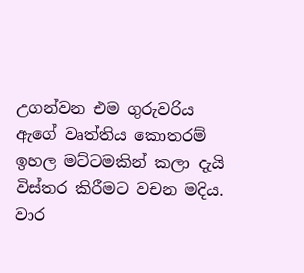උගන්වන එම ගුරුවරිය ඇගේ වෘත්තිය කොතරම් ඉහල මට්ටමකින් කලා දැයි විස්තර කිරීමට වචන මදිය. වාර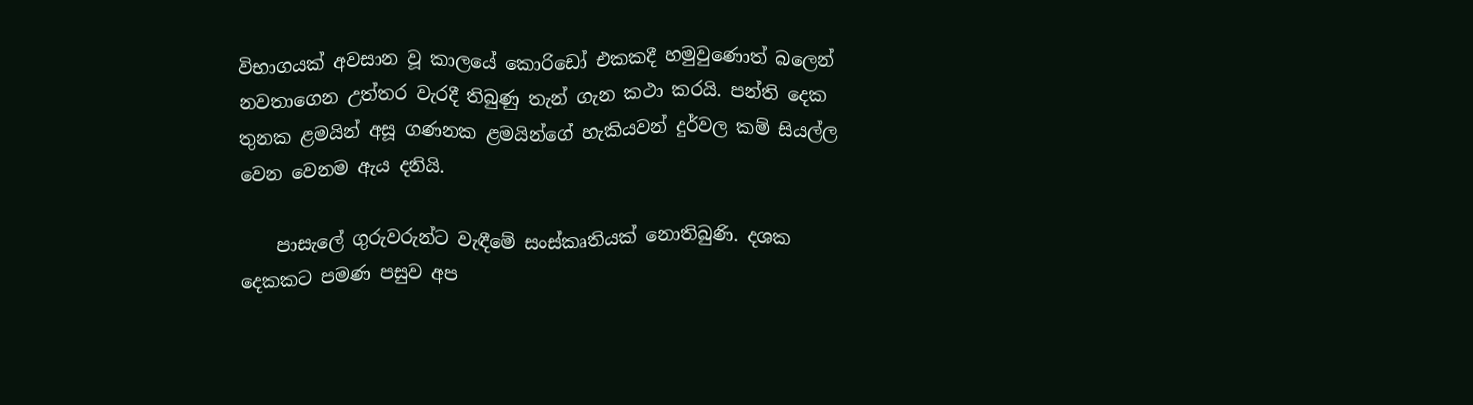විභාගයක් අවසාන වූ කාලයේ කොරිඩෝ එකකදී හමුවුණොත් බලෙන් නවතාගෙන උත්තර වැරදී තිබුණු තැන් ගැන කථා කරයි. පන්ති දෙක තුනක ළමයින් අසූ ගණනක ළමයින්ගේ හැකියවන් දුර්වල කම් සියල්ල වෙන වෙනම ඇය දනියි.

    පාසැලේ ගුරුවරුන්ට වැඳීමේ සංස්කෘතියක් නොතිබුණි. දශක දෙකකට පමණ පසුව අප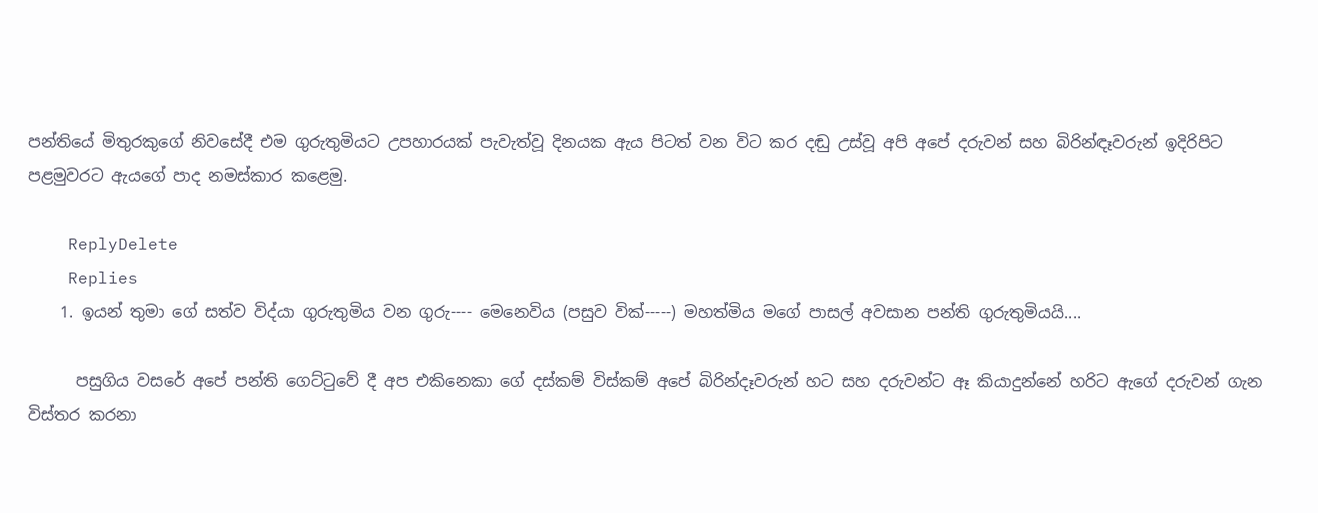පන්තියේ මිතුරකුගේ නිවසේදී එම ගුරුතුමියට උපහාරයක් පැවැත්වූ දිනයක ඇය පිටත් වන විට කර දඬු උස්වූ අපි අපේ දරුවන් සහ බිරින්ඳෑවරුන් ඉදිරිපිට පළමුවරට ඇයගේ පාද නමස්කාර කළෙමු.

    ReplyDelete
    Replies
    1. ඉයන් තුමා ගේ සත්ව විද්යා ගුරුතුමිය වන ගුරු---- මෙනෙවිය (පසුව වික්-----) මහත්මිය මගේ පාසල් අවසාන පන්ති ගුරුතුමියයි....

      පසුගිය වසරේ අපේ පන්ති ගෙට්ටුවේ දී අප එකිනෙකා ගේ දස්කම් විස්කම් අපේ බිරින්දෑවරුන් හට සහ දරුවන්ට ඈ කියාදුන්නේ හරිට ඇගේ දරුවන් ගැන විස්තර කරනා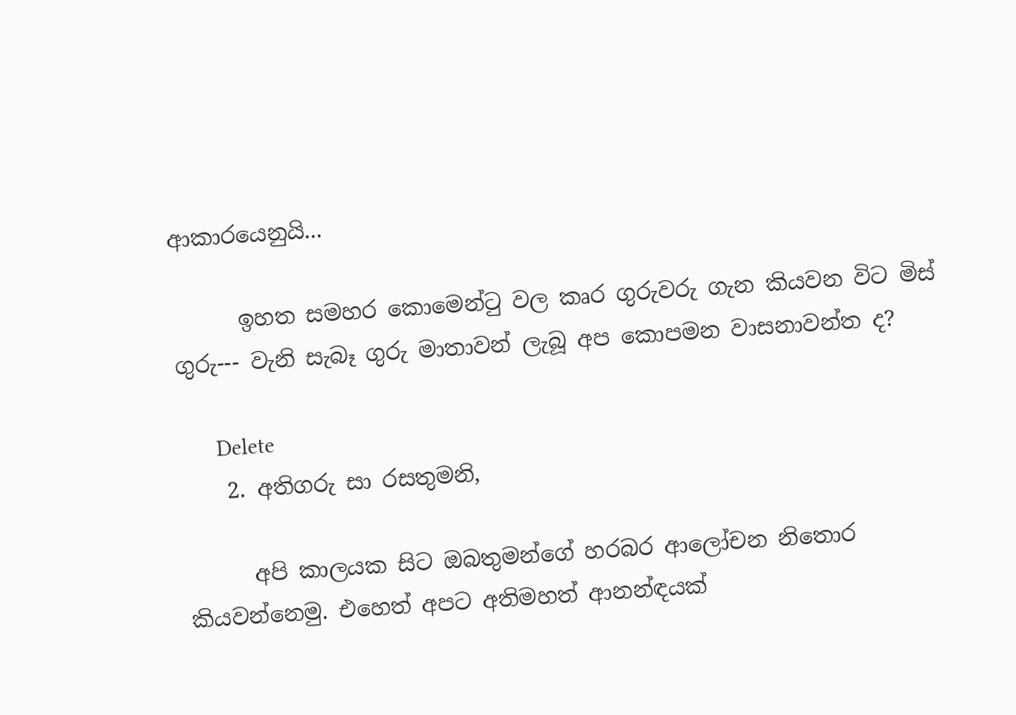ආකාරයෙනුයි...

      ඉහත සමහර කොමෙන්ටු වල කෘර ගුරුවරු ගැන කියවන විට මිස් ගුරු--- වැනි සැබෑ ගුරු මාතාවන් ලැබූ අප කොපමන වාසනාවන්ත ද?

      Delete
    2. අතිගරු සා රසතුමනි,

      අපි කාලයක සිට ඔබතුමන්ගේ හරබර ආලෝචන නිතොර කියවන්නෙමු. එහෙත් අපට අතිමහත් ආනන්‍ඳයක්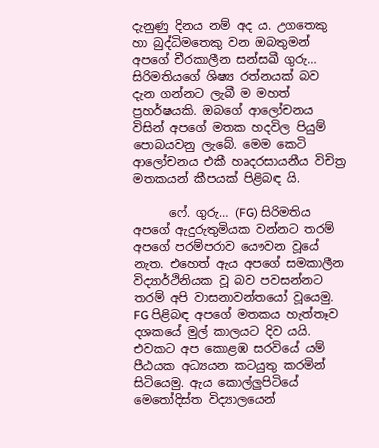දැනුණු දිනය නම් අද ය. උගතෙකු හා බුද්ධිමතෙකු වන ඔබතුමන් අපගේ චීරකාලීන සන්සඛී ගුරු… සිරිමතියගේ ශිෂ්‍ය රත්නයක් බව දැන ගන්නට ලැබී ම මහත් ප්‍රහර්ෂයකි. ඔබගේ ආලෝචනය විසින් අපගේ මතක හදවිල පියුම් පොබයවනු ලැබේ. මෙම කෙටි ආලෝචනය එකී හෘදරසායනීය විචිත්‍ර මතකයන් කීපයක් පිළිබඳ යි.

      ෆේ. ගුරු… (FG) සිරිමතිය අපගේ ඇදුරුතුමියක වන්නට තරම් අපගේ පරම්පරාව යෞවන වූයේ නැත. එහෙත් ඇය අපගේ සමකාලීන විද්‍යාර්ථිනියක වූ බව පවසන්නට තරම් අපි වාසනාවන්තයෝ වූයෙමු. FG පිළිබඳ අපගේ මතකය හැත්තෑව දශකයේ මුල් කාලයට දිව යයි. එවකට අප කොළඹ සරවියේ යම් පීඨයක අධ්‍යයන කටයුතු කරමින් සිටියෙමු. ඇය කොල්ලුපිටියේ මෙතෝදිස්ත විද්‍යාලයෙන්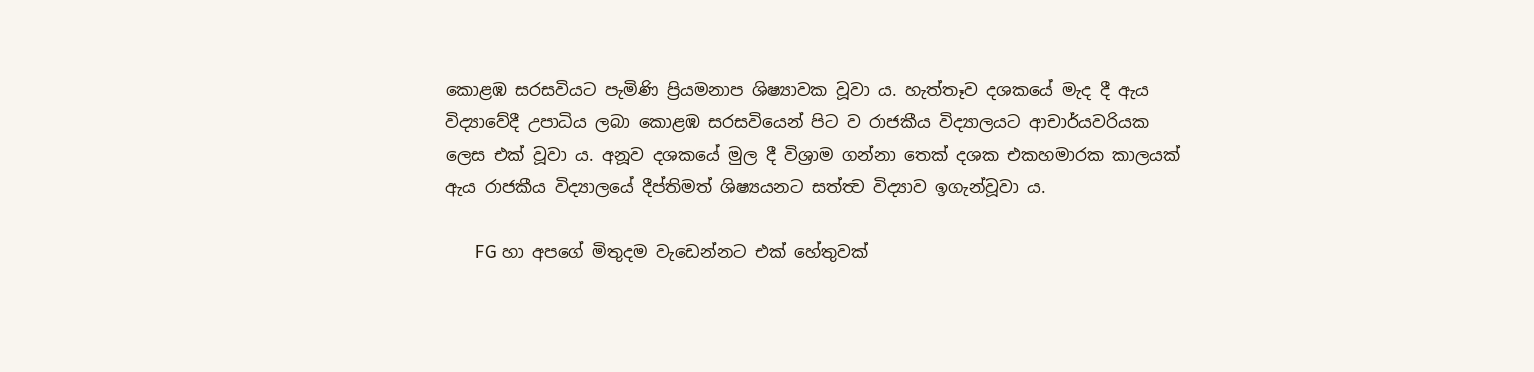කොළඹ සරසවියට පැමිණි ප්‍රියමනාප ශිෂ්‍යාවක වූවා ය. හැත්තෑව දශකයේ මැද දී ඇය විද්‍යාවේදී උපාධිය ලබා කොළඹ සරසවියෙන් පිට ව රාජකීය විද්‍යාලයට ආචාර්යවරියක ලෙස එක් වූවා ය. අනූව දශකයේ මුල දී විශ්‍රාම ගන්නා තෙක් දශක එකහමාරක කාලයක් ඇය රාජකීය විද්‍යාලයේ දීප්තිමත් ශිෂ්‍යයනට සත්ත්‍ව විද්‍යාව ඉගැන්වූවා ය.

      FG හා අපගේ මිතුදම වැඩෙන්නට එක් හේතුවක්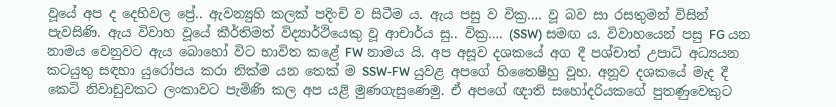වූයේ අප ද දෙහිවල ප්‍රේ.. ඇවන්‍යුහි කලක් පදිංචි ව සිටීම ය. ඇය පසු ව වික්‍ර…. වූ බව සා රසතුමන් විසින් පැවසිණි. ඇය විවාහ වූයේ කීර්තිමත් විද්‍යාර්ථියෙකු වූ ආචාර්ය සු.. වික්‍ර…. (SSW) සමඟ ය. විවාහයෙන් පසු FG යන නාමය වෙනුවට ඇය බොහෝ විට භාවිත කළේ FW නාමය යි. අප අසූව දශකයේ අග දී පශ්චාත් උපාධි අධ්‍යයන කටයුතු සඳහා යුරෝපය කරා නික්ම යන තෙක් ම SSW-FW යුවළ අපගේ හිතෛෂීහු වූහ. අනූව දශකයේ මැද දී කෙටි නිවාඩුවකට ලංකාවට පැමිණි කල අප යළි මුණගැසුණෙමු. ඒ අපගේ ඥාති සහෝදරියකගේ පුතණුවෙකුට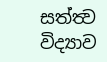සත්ත්‍ව විද්‍යාව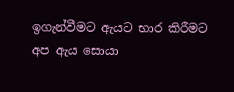ඉගැන්වීමට ඇයට භාර කිරීමට අප ඇය සොයා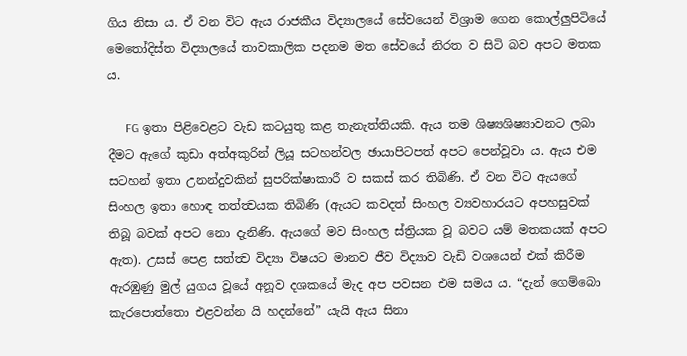ගිය නිසා ය. ඒ වන විට ඇය රාජකීය විද්‍යාලයේ සේවයෙන් විශ්‍රාම ගෙන කොල්ලුපිටියේ මෙතෝදිස්ත විද්‍යාලයේ තාවකාලික පදනම මත සේවයේ නිරත ව සිටි බව අපට මතක ය.

      FG ඉතා පිළිවෙළට වැඩ කටයුතු කළ තැනැත්තියකි. ඇය තම ශිෂ්‍යශිෂ්‍යාවනට ලබා දීමට ඇගේ කුඩා අත්අකුරින් ලියූ සටහන්වල ඡායාපිටපත් අපට පෙන්වූවා ය. ඇය එම සටහන් ඉතා උනන්දුවකින් සුපරික්ෂාකාරී ව සකස් කර තිබිණි. ඒ වන විට ඇයගේ සිංහල ඉතා හොඳ තත්ත්‍වයක තිබිණි (ඇයට කවදත් සිංහල ව්‍යවහාරයට අපහසුවක් තිබූ බවක් අපට නො දැනිණි. ඇයගේ මව සිංහල ස්ත්‍රියක වූ බවට යම් මතකයක් අපට ඇත). උසස් පෙළ සත්ත්‍ව විද්‍යා විෂයට මානව ජීව විද්‍යාව වැඩි වශයෙන් එක් කිරීම ඇරඹුණු මුල් යුගය වූයේ අනූව දශකයේ මැද අප පවසන එම සමය ය. “දැන් ගෙම්බො කැරපොත්තො එළවන්න යි හදන්නේ” යැයි ඇය සිනා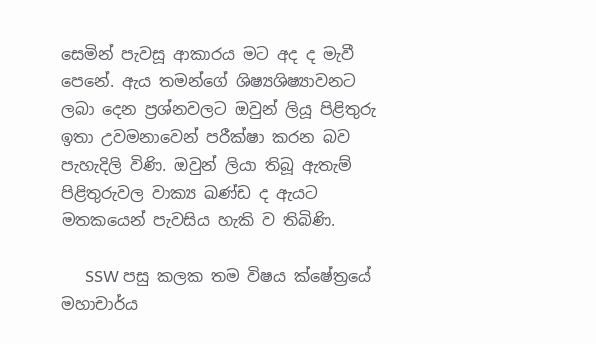සෙමින් පැවසූ ආකාරය මට අද ද මැවී පෙනේ. ඇය තමන්ගේ ශිෂ්‍යශිෂ්‍යාවනට ලබා දෙන ප්‍රශ්නවලට ඔවුන් ලියූ පිළිතුරු ඉතා උවමනාවෙන් පරීක්ෂා කරන බව පැහැදිලි විණි. ඔවුන් ලියා තිබූ ඇතැම් පිළිතුරුවල වාක්‍ය ඛණ්ඩ ද ඇයට මතකයෙන් පැවසිය හැකි ව තිබිණි.

      SSW පසු කලක තම විෂය ක්ෂේත්‍රයේ මහාචාර්ය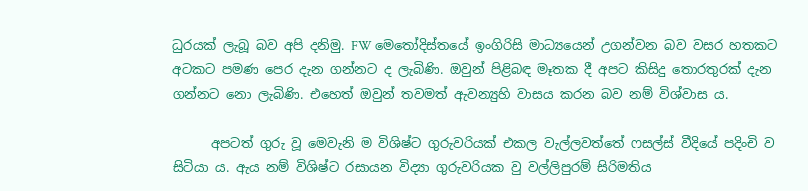ධුරයක් ලැබූ බව අපි දනිමු. FW මෙතෝදිස්තයේ ඉංගිරිසි මාධ්‍යයෙන් උගන්වන බව වසර හතකට අටකට පමණ පෙර දැන ගන්නට ද ලැබිණි. ඔවුන් පිළිබඳ මෑතක දී අපට කිසිදු තොරතුරක් දැන ගන්නට නො ලැබිණි. එහෙත් ඔවුන් තවමත් ඇවන්‍යුහි වාසය කරන බව නම් විශ්වාස ය.

      අපටත් ගුරු වූ මෙවැනි ම විශිෂ්ට ගුරුවරියක් එකල වැල්ලවත්තේ ෆසල්ස් වීදියේ පදිංචි ව සිටියා ය. ඇය නම් විශිෂ්ට රසායන විද්‍යා ගුරුවරියක වු වල්ලිපුරම් සිරිමතිය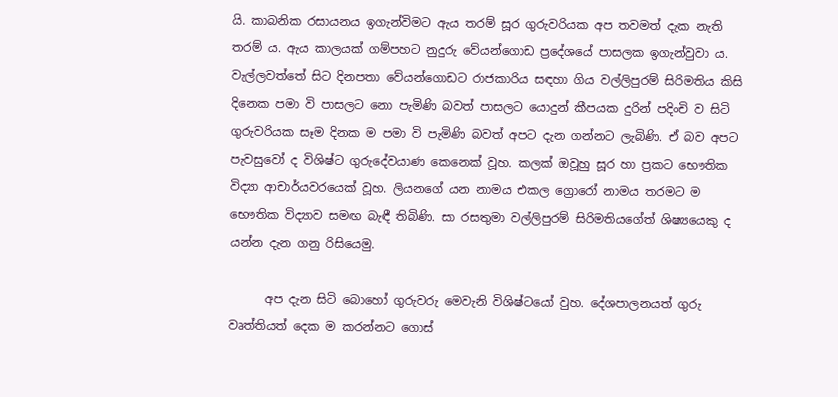යි. කාබනික රසායනය ඉගැන්විමට ඇය තරම් සූර ගුරුවරියක අප තවමත් දැක නැති තරම් ය. ඇය කාලයක් ගම්පහට නුදුරු වේයන්ගොඩ ප්‍රදේශයේ පාසලක ඉගැන්වුවා ය. වැල්ලවත්තේ සිට දිනපතා වේයන්ගොඩට රාජකාරිය සඳහා ගිය වල්ලිපුරම් සිරිමතිය කිසි දිනෙක පමා වි පාසලට නො පැමිණි බවත් පාසලට යොදුන් කීපයක දුරින් පදිංචි ව සිටි ගුරුවරියක සෑම දිනක ම පමා වි පැමිණි බවත් අපට දැන ගන්නට ලැබිණි. ඒ බව අපට පැවසුවෝ ද විශිෂ්ට ගුරුදේවයාණ කෙනෙක් වූහ. කලක් ඔවූහු සූර හා ප්‍රකට භෞතික විද්‍යා ආචාර්යවරයෙක් වූහ. ලියනගේ යන නාමය එකල ග්‍රොරෝ නාමය තරමට ම භෞතික විද්‍යාව සමඟ බැඳී තිබිණි. සා රසතුමා වල්ලිපුරම් සිරිමතියගේත් ශිෂ්‍යයෙකු ද යන්න දැන ගනු රිසියෙමු.

      අප දැන සිටි බොහෝ ගුරුවරු මෙවැනි විශිෂ්ටයෝ වුහ. දේශපාලනයත් ගුරු වෘත්තියත් දෙක ම කරන්නට ගොස්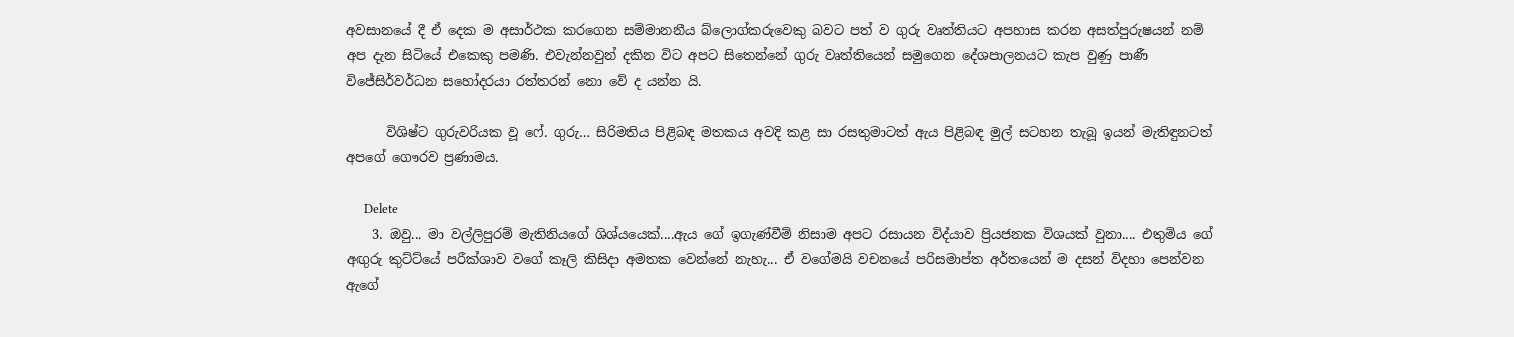අවසානයේ දී ඒ දෙක ම අසාර්ථක කරගෙන සම්මානනීය බ්ලොග්කරුවෙකු බවට පත් ව ගුරු වෘත්තියට අපහාස කරන අසත්පුරුෂයන් නම් අප දැන සිටියේ එකෙකු පමණි. එවැන්නවුන් දකින විට අපට සිතෙන්නේ ගුරු වෘත්තියෙන් සමුගෙන දේශපාලනයට කැප වුණු පාණී විජේසිර්වර්ධන සහෝදරයා රත්තරන් නො වේ ද යන්න යි.

      විශිෂ්ට ගුරුවරියක වූ ෆේ. ගුරු… සිරිමතිය පිළිබඳ මතකය අවදි කළ සා රසතුමාටත් ඇය පිළිබඳ මුල් සටහන තැබූ ඉයන් මැතිඳුනටත් අපගේ ගෞරව ප්‍රණාමය.

      Delete
    3. ඔවු... මා වල්ලිපුරම් මැතිනියගේ ශිශ්යයෙක්....ඇය ගේ ඉගැණ්වීම් නිසාම අපට රසායන විද්යාව ප්‍රියජනක විශයක් වුනා.... එතුමිය ගේ අඟුරු කුට්ට්යේ පරීක්ශාව වගේ කෑලි කිසිදා අමතක වෙන්නේ නැහැ... ඒ වගේමයි වචනයේ පරිසමාප්ත අර්තයෙන් ම දසන් විදහා පෙන්වන ඇගේ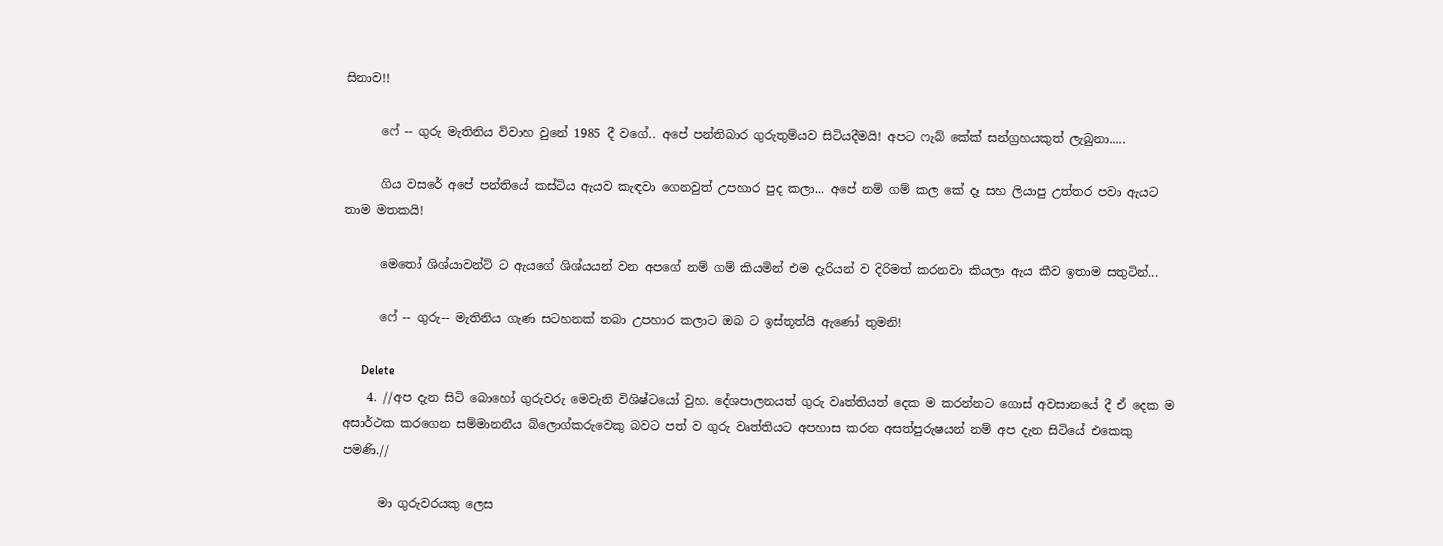සිනාව!!

      ෆේ -- ගුරු මැතිනිය විවාහ වුනේ 1985 දී වගේ.. අපේ පන්තිබාර ගුරුතුම්යව සිටියදීමයි! අපට ෆැබ් කේක් සන්ග්‍රහයකුත් ලැබුනා.....

      ගිය වසරේ අපේ පන්තියේ කස්ටිය ඇයව කැඳවා ගෙනවුත් උපහාර පුද කලා... අපේ නම් ගම් කල කේ දෑ සහ ලියාපු උත්තර පවා ඇයට තාම මතකයි!

      මෙතෝ ශිශ්යාවන්ට් ට ඇයගේ ශිශ්යයන් වන අපගේ නම් ගම් කියමින් එම දැරියන් ව දිරිමත් කරනවා කියලා ඇය කීව ඉතාම සතුටින්...

      ෆේ -- ගුරු-- මැතිනිය ගැණ සටහනක් තබා උපහාර කලාට ඔබ ට ඉස්තූත්යි ඇණෝ තුමනි!

      Delete
    4. //අප දැන සිටි බොහෝ ගුරුවරු මෙවැනි විශිෂ්ටයෝ වුහ. දේශපාලනයත් ගුරු වෘත්තියත් දෙක ම කරන්නට ගොස් අවසානයේ දී ඒ දෙක ම අසාර්ථක කරගෙන සම්මානනීය බ්ලොග්කරුවෙකු බවට පත් ව ගුරු වෘත්තියට අපහාස කරන අසත්පුරුෂයන් නම් අප දැන සිටියේ එකෙකු පමණි.//

      මා ගුරුවරයකු ලෙස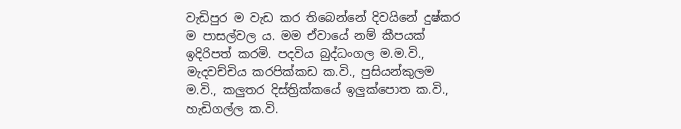වැඩිපුර ම වැඩ කර තිබෙන්නේ දිවයිනේ දුෂ්කර ම පාසල්වල ය. මම ඒවායේ නම් කීපයක් ඉදිරිපත් කරමි. පදවිය බුද්ධංගල ම.ම.වි., මැදවච්චිය කරපික්කඩ ක.වි., පුසියන්කුලම ම.වි., කලුතර දිස්ත්‍රික්කයේ ඉලුක්පොත ක.වි., හැඩිගල්ල ක.වි.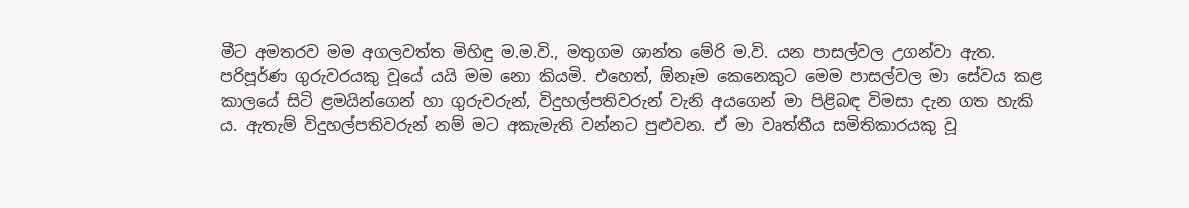මීට අමතරව මම අගලවත්ත මිහිඳු ම.ම.වි., මතුගම ශාන්ත මේරි ම.වි. යන පාසල්වල උගන්වා ඇත. පරිපූර්ණ ගුරුවරයකු වූයේ යයි මම නො කියමි. එහෙත්, ඕනෑම කෙනෙකුට මෙම පාසල්වල මා සේවය කළ කාලයේ සිටි ළමයින්ගෙන් හා ගුරුවරුන්, විදුහල්පතිවරුන් වැනි අයගෙන් මා පිළිබඳ විමසා දැන ගත හැකි ය. ඇතැම් විදුහල්පතිවරුන් නම් මට අකැමැති වන්නට පුළුවන. ඒ මා වෘත්තීය සමිතිකාරයකු වූ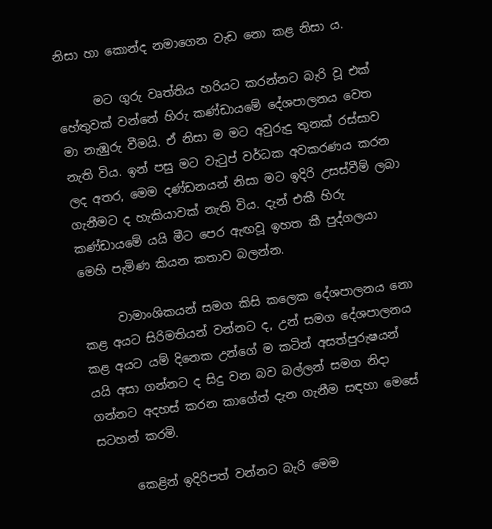නිසා හා කොන්ද නමාගෙන වැඩ නො කළ නිසා ය.

      මට ගුරු වෘත්තිය හරියට කරන්නට බැරි වූ එක් හේතුවක් වන්නේ හිරු කණ්ඩායමේ දේශපාලනය වෙත මා නැඹුරු වීමයි. ඒ නිසා ම මට අවුරුදු තුනක් රස්සාව නැති විය. ඉන් පසු මට වැටුප් වර්ධක අවකරණය කරන ලද අතර, මෙම දණ්ඩනයන් නිසා මට ඉදිරි උසස්වීම් ලබා ගැනීමට ද හැකියාවක් නැති විය. දැන් එකී හිරු කණ්ඩායමේ යයි මීට පෙර ඇඟවූ ඉහත කී පුද්ගලයා මෙහි පැමිණ කියන කතාව බලන්න.

      වාමාංශිකයන් සමග කිසි කලෙක දේශපාලනය නො කළ අයට සිරිමතියන් වන්නට ද, උන් සමග දේශපාලනය කළ අයට යම් දිනෙක උන්ගේ ම කටින් අසත්පුරුෂයන් යයි අසා ගන්නට ද සිදු වන බව බල්ලන් සමග නිදා ගන්නට අදහස් කරන කාගේත් දැන ගැනීම සඳහා මෙසේ සටහන් කරමි.

      කෙළින් ඉදිරිපත් වන්නට බැරි මෙම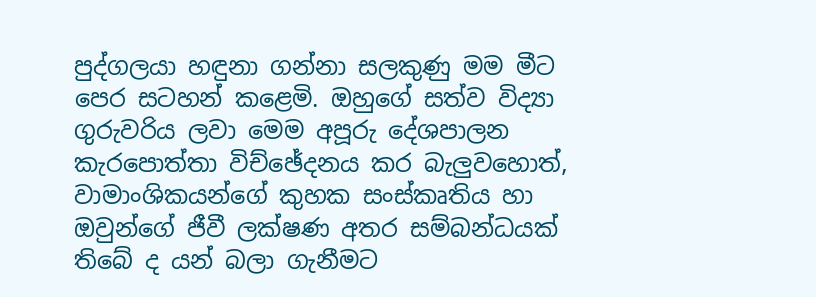පුද්ගලයා හඳුනා ගන්නා සලකුණු මම මීට පෙර සටහන් කළෙමි. ඔහුගේ සත්ව විද්‍යා ගුරුවරිය ලවා මෙම අපූරු දේශපාලන කැරපොත්තා විච්ඡේදනය කර බැලුවහොත්, වාමාංශිකයන්ගේ කුහක සංස්කෘතිය හා ඔවුන්ගේ ජීවී ලක්ෂණ අතර සම්බන්ධයක් තිබේ ද යන් බලා ගැනීමට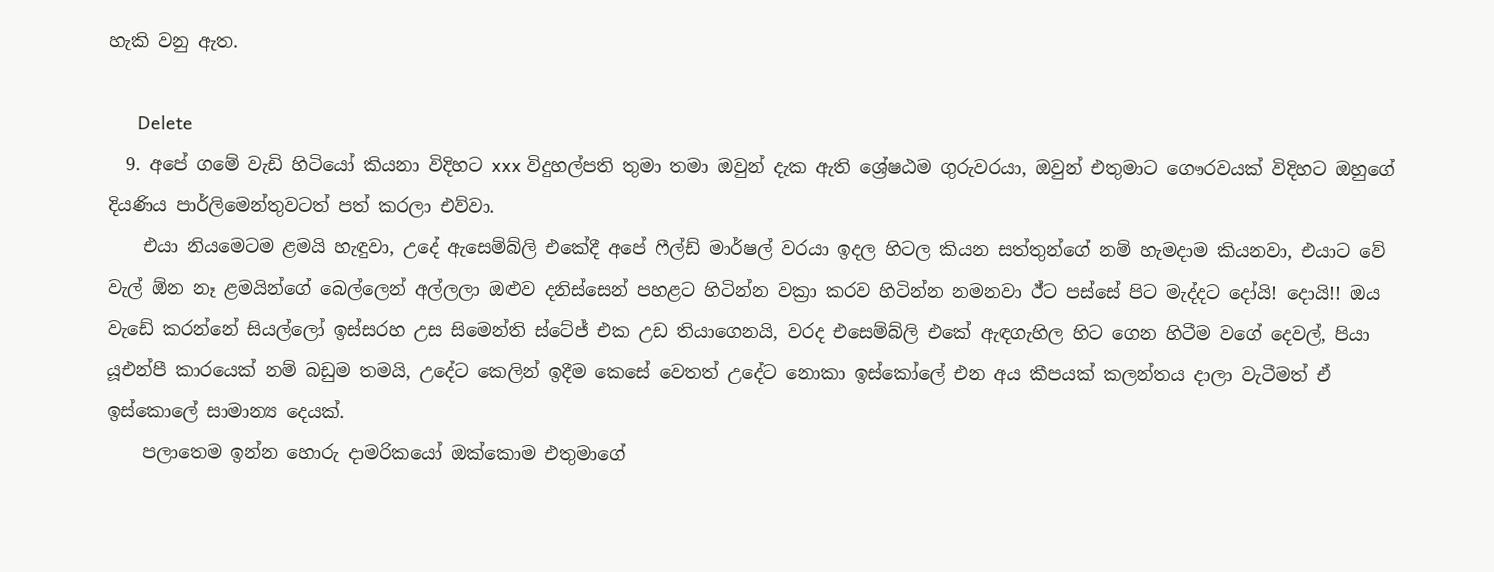හැකි වනු ඇත.

      Delete
  9. අපේ ගමේ වැඩි හිටියෝ කියනා විදිහට xxx විදුහල්පති තුමා තමා ඔවුන් දැක ඇති ශ්‍රේෂඨම ගුරුවරයා, ඔවුන් එතුමාට ගෞරවයක් විදිහට ඔහුගේ දියණිය පාර්ලිමෙන්තුවටත් පත් කරලා එව්වා.
    එයා නියමෙටම ළමයි හැඳුවා, උදේ ඇසෙම්බ්ලි එකේදී අපේ ෆීල්ඩ් මාර්ෂල් වරයා ඉදල හිටල කියන සත්තුන්ගේ නම් හැමදාම කියනවා, එයාට වේ වැල් ඕන නෑ ළමයින්ගේ බෙල්ලෙන් අල්ලලා ඔළුව දනිස්සෙන් පහළට හිටින්න වක්‍රා කරව හිටින්න නමනවා ඊ්ට පස්සේ පිට මැද්දට දෝයි! දොයි!! ඔය වැඩේ කරන්නේ සියල්ලෝ ඉස්සරහ උස සිමෙන්ති ස්ටේජ් එක උඩ තියාගෙනයි, වරද එසෙම්බ්ලි එකේ ඇඳගැහිල හිට ගෙන හිටීම වගේ දෙවල්, පියා යූඑන්පී කාරයෙක් නම් බඩුම තමයි, උදේට කෙලින් ඉදීම කෙසේ වෙතත් උදේට නොකා ඉස්කෝලේ එන අය කීපයක් කලන්තය දාලා වැටීමත් ඒ ඉස්කොලේ සාමාන්‍ය දෙයක්.
    පලාතෙම ඉන්න හොරු දාමරිකයෝ ඔක්කොම එතුමාගේ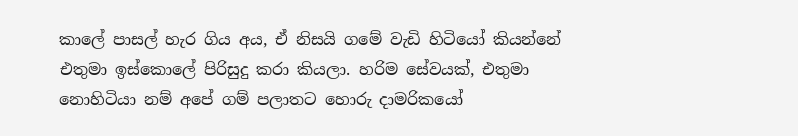කාලේ පාසල් හැර ගිය අය, ඒ නිසයි ගමේ වැඩි හිටියෝ කියන්නේ එතුමා ඉස්කොලේ පිරිසුදු කරා කියලා. හරිම සේවයක්, එතුමා නොහිටියා නම් අපේ ගම් පලාතට හොරු දාමරිකයෝ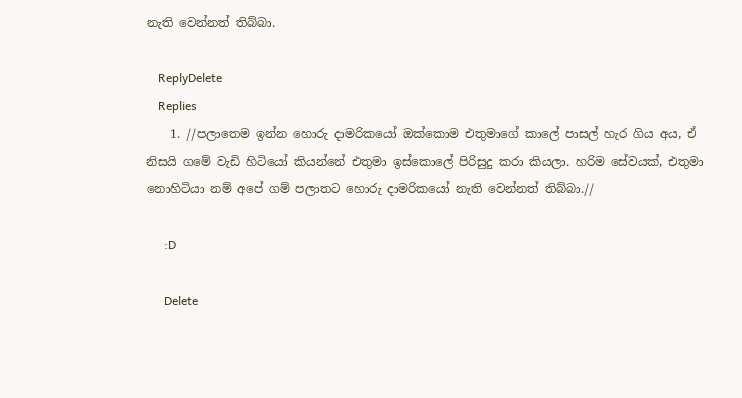නැති වෙන්නත් තිබ්බා.

    ReplyDelete
    Replies
    1. //පලාතෙම ඉන්න හොරු දාමරිකයෝ ඔක්කොම එතුමාගේ කාලේ පාසල් හැර ගිය අය, ඒ නිසයි ගමේ වැඩි හිටියෝ කියන්නේ එතුමා ඉස්කොලේ පිරිසුදු කරා කියලා. හරිම සේවයක්, එතුමා නොහිටියා නම් අපේ ගම් පලාතට හොරු දාමරිකයෝ නැති වෙන්නත් තිබ්බා.//

      :D

      Delete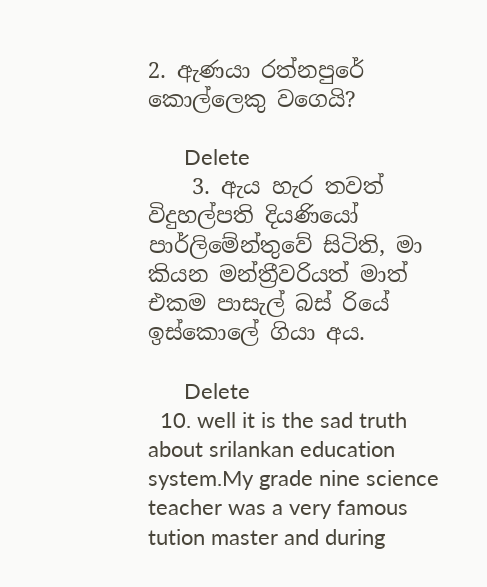2. ඇණයා රත්නපුරේ කොල්ලෙකු වගෙයි?

      Delete
    3. ඇය හැර තවත් විදුහල්පති දියණියෝ පාර්ලිමේන්තුවේ සිටිති, මා කියන මන්ත්‍රීවරියත් මාත් එකම පාසැල් බස් රියේ ඉස්කොලේ ගියා අය.

      Delete
  10. well it is the sad truth about srilankan education system.My grade nine science teacher was a very famous tution master and during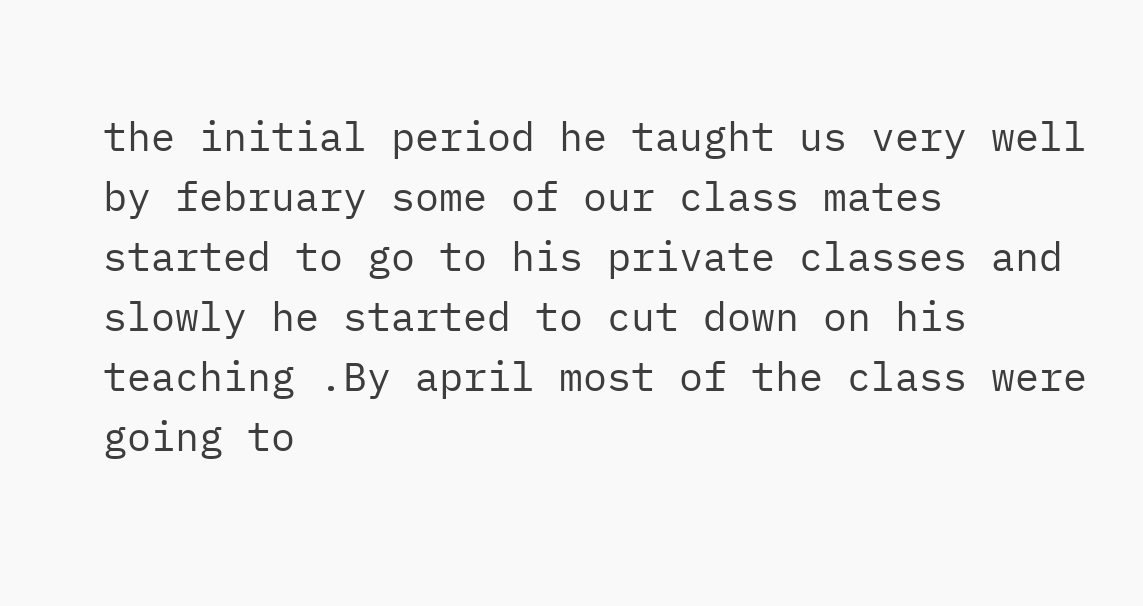the initial period he taught us very well by february some of our class mates started to go to his private classes and slowly he started to cut down on his teaching .By april most of the class were going to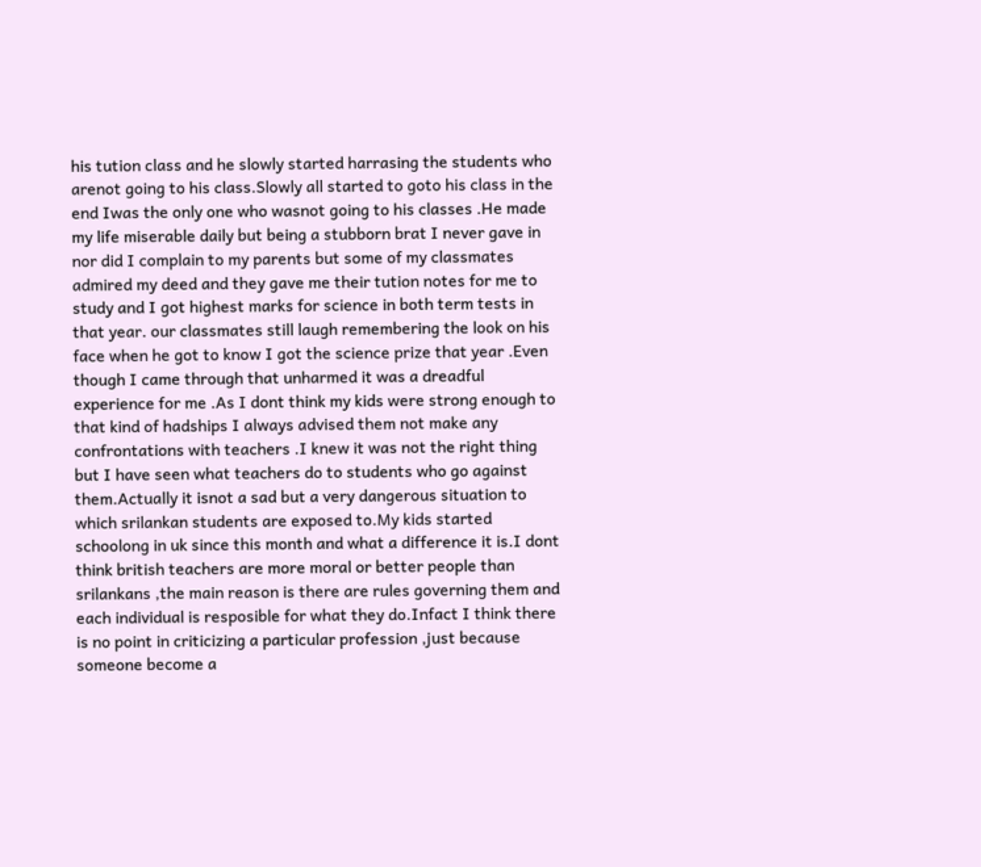his tution class and he slowly started harrasing the students who arenot going to his class.Slowly all started to goto his class in the end Iwas the only one who wasnot going to his classes .He made my life miserable daily but being a stubborn brat I never gave in nor did I complain to my parents but some of my classmates admired my deed and they gave me their tution notes for me to study and I got highest marks for science in both term tests in that year. our classmates still laugh remembering the look on his face when he got to know I got the science prize that year .Even though I came through that unharmed it was a dreadful experience for me .As I dont think my kids were strong enough to that kind of hadships I always advised them not make any confrontations with teachers .I knew it was not the right thing but I have seen what teachers do to students who go against them.Actually it isnot a sad but a very dangerous situation to which srilankan students are exposed to.My kids started schoolong in uk since this month and what a difference it is.I dont think british teachers are more moral or better people than srilankans ,the main reason is there are rules governing them and each individual is resposible for what they do.Infact I think there is no point in criticizing a particular profession ,just because someone become a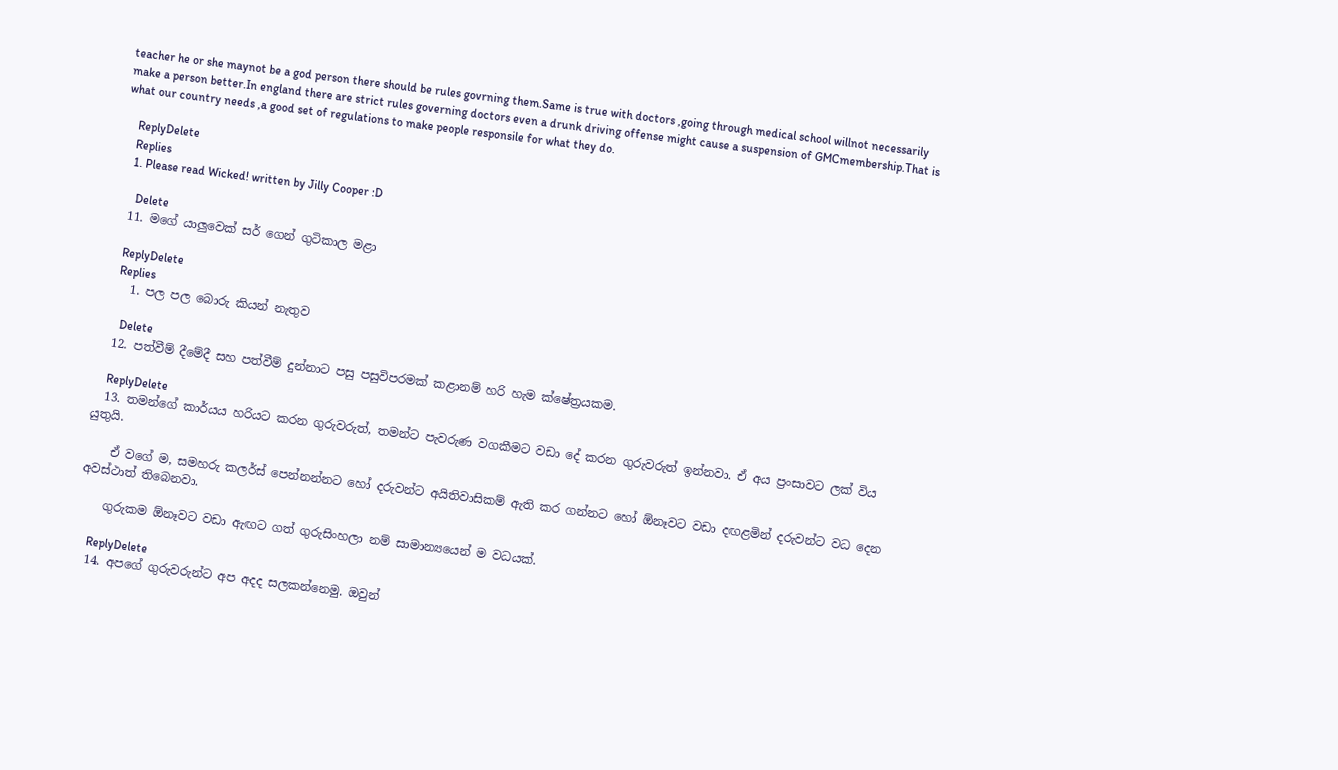teacher he or she maynot be a god person there should be rules govrning them.Same is true with doctors ,going through medical school willnot necessarily make a person better.In england there are strict rules governing doctors even a drunk driving offense might cause a suspension of GMCmembership.That is what our country needs ,a good set of regulations to make people responsile for what they do.

    ReplyDelete
    Replies
    1. Please read Wicked! written by Jilly Cooper :D

      Delete
  11. මගේ යාලුවෙක් සර් ගෙන් ගුටිකාල මළා

    ReplyDelete
    Replies
    1. පල පල බොරු කියන් නැතුව

      Delete
  12. පත්වීම් දීමේදී සහ පත්වීම් දුන්නාට පසු පසුවිපරමක් කළානම් හරි හැම ක්ෂේත්‍රයකම.

    ReplyDelete
  13. තමන්ගේ කාර්යය හරියට කරන ගුරුවරුත්, තමන්ට පැවරුණ වගකීමට වඩා දේ කරන ගුරුවරුත් ඉන්නවා. ඒ අය ප්‍ර‍ංසාවට ලක් විය යුතුයි.

    ඒ වගේ ම, සමහරු කලර්ස් පෙන්නන්නට හෝ දරුවන්ට අයිතිවාසිකම් ඇති කර ගන්නට හෝ ඕනෑවට වඩා දඟළමින් දරුවන්ට වධ දෙන අවස්ථාත් තිබෙනවා.

    ගුරුකම ඕනෑවට වඩා ඇඟට ගත් ගුරුසිංහලා නම් සාමාන්‍යයෙන් ම වධයක්.

    ReplyDelete
  14. අපගේ ගුරුවරුන්ට අප අදද සලකන්නෙමු. ඔවුන්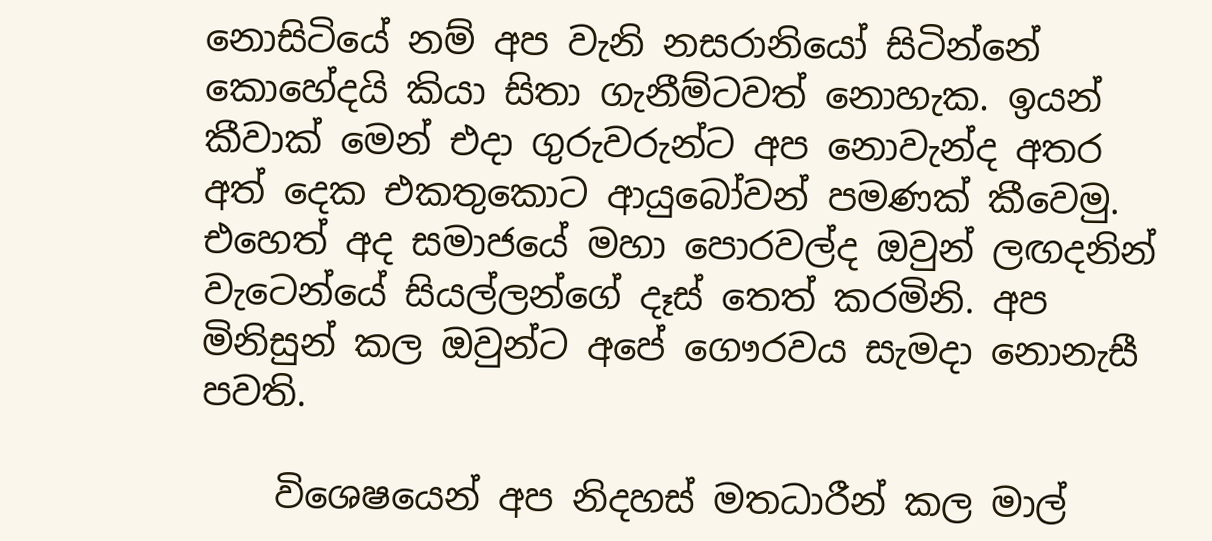නොසිටියේ නම් අප වැනි නසරානියෝ සිටින්නේ කොහේදයි කියා සිතා ගැනීම්ටවත් නොහැක. ඉයන් කීවාක් මෙන් එදා ගුරුවරුන්ට අප නොවැන්ද අතර අත් දෙක එකතුකොට ආයුබෝවන් පමණක් කීවෙමු. එහෙත් අද සමාජයේ මහා පොරවල්ද ඔවුන් ලඟදනින් වැටෙන්යේ සියල්ලන්ගේ දෑස් තෙත් කරමිනි. අප මිනිසුන් කල ඔවුන්ට අපේ ගෞරවය සැමදා නොනැසී පවති.

    විශෙෂයෙන් අප නිදහස් මතධාරීන් කල මාල්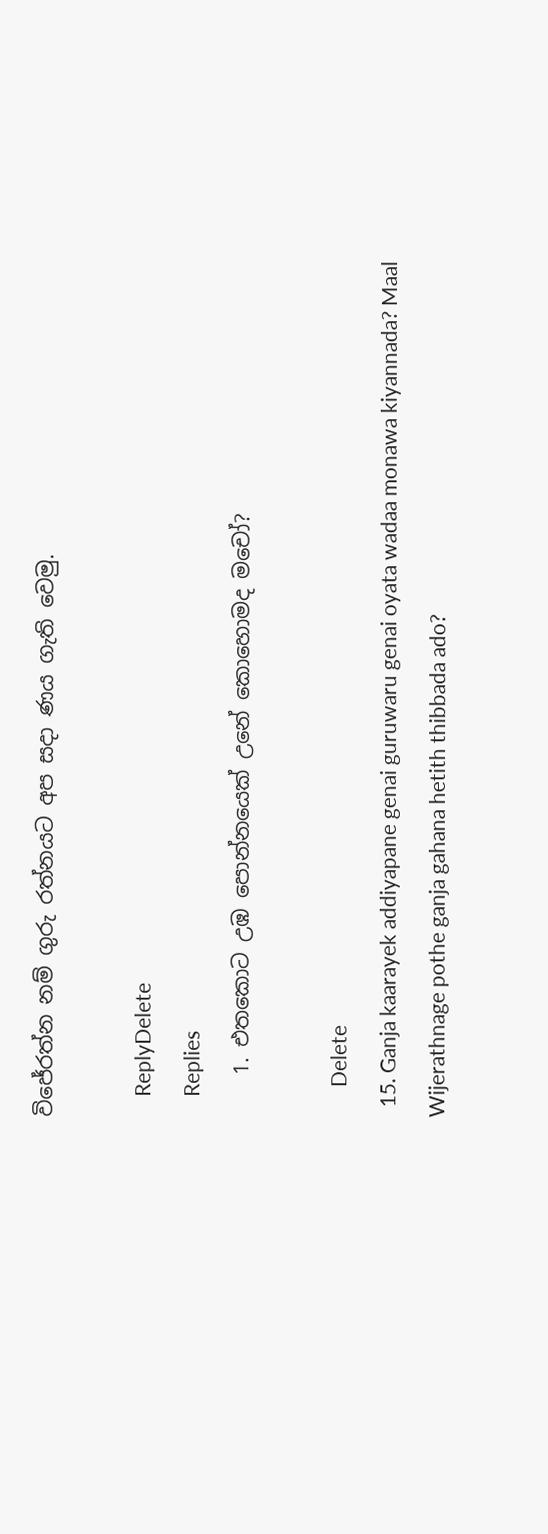විජේරත්න නම් ගුරු රත්නයට අප සදා ණය ගැති වෙමු.

    ReplyDelete
    Replies
    1. එතකොට උඹ පොන්නයෙක් උනේ කොහොමද මචෝ?

      Delete
  15. Ganja kaarayek addiyapane genai guruwaru genai oyata wadaa monawa kiyannada? Maal Wijerathnage pothe ganja gahana hetith thibbada ado?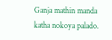Ganja mathin manda katha nokoya palado.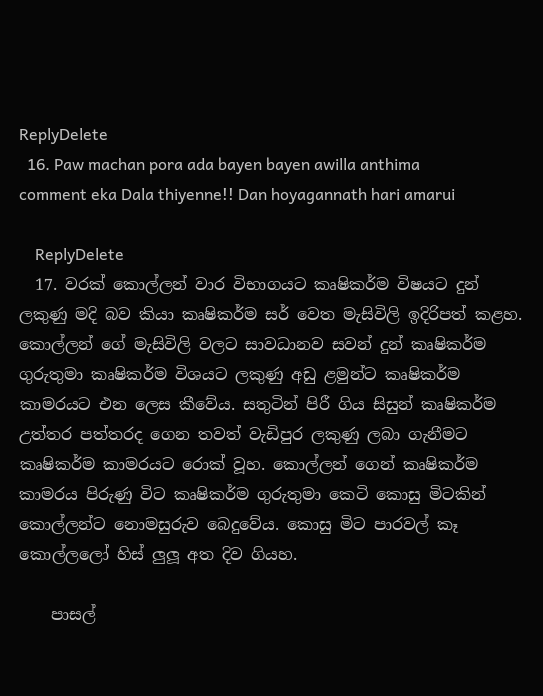ReplyDelete
  16. Paw machan pora ada bayen bayen awilla anthima comment eka Dala thiyenne!! Dan hoyagannath hari amarui

    ReplyDelete
  17. වරක් කොල්ලන් වාර විභාගයට කෘෂිකර්ම විෂයට දුන් ලකුණු මදි බව කියා කෘෂිකර්ම සර් වෙත මැසිවිලි ඉදිරිපත් කළහ. කොල්ලන් ගේ මැසිවිලි වලට සාවධානව සවන් දුන් කෘෂිකර්ම ගුරුතුමා කෘෂිකර්ම විශයට ලකුණු අඩු ළමුන්ට කෘෂිකර්ම කාමරයට එන ලෙස කීවේය. සතුටින් පිරී ගිය සිසුන් කෘෂිකර්ම උත්තර පත්තරද ගෙන තවත් වැඩිපුර ලකුණු ලබා ගැනීමට කෘෂිකර්ම කාමරයට රොක් වූහ. කොල්ලන් ගෙන් කෘෂිකර්ම කාමරය පිරුණු විට කෘෂිකර්ම ගුරුතුමා කෙටි කොසු මිටකින් කොල්ලන්ට නොමසුරුව බෙදුවේය. කොසු මිට පාරවල් කෑ කොල්ලලෝ හිස් ලුලූ අත දිව ගියහ.

    පාසල්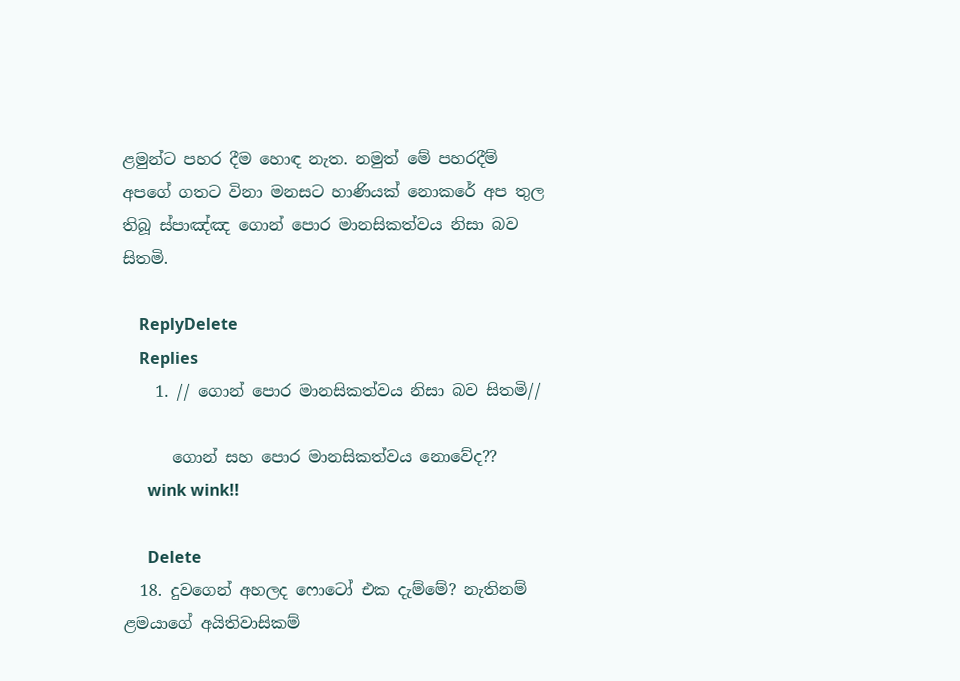ළමුන්ට පහර දීම හොඳ නැත. නමුත් මේ පහරදීම් අපගේ ගතට විනා මනසට හාණියක් නොකරේ අප තුල තිබූ ස්පාඤ්ඤ ගොන් පොර මානසිකත්වය නිසා බව සිතමි.

    ReplyDelete
    Replies
    1. // ගොන් පොර මානසිකත්වය නිසා බව සිතමි//

      ගොන් සහ පොර මානසිකත්වය නොවේද??
      wink wink!!

      Delete
  18. දුවගෙන් අහලද ෆොටෝ එක දැම්මේ? නැතිනම් ළමයාගේ අයිතිවාසිකම්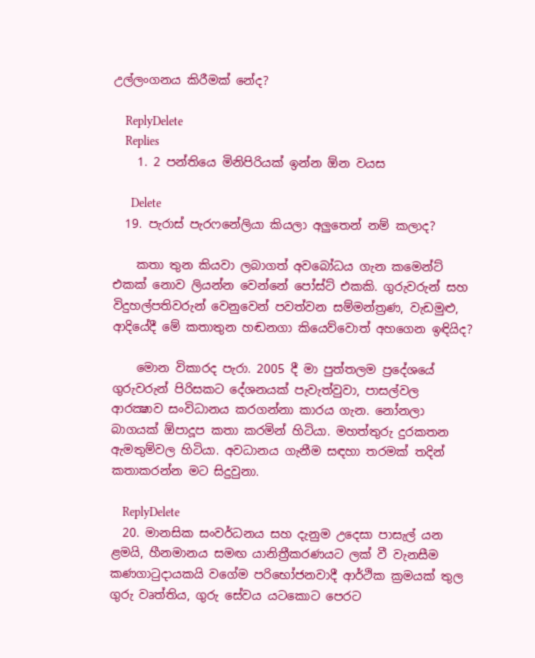උල්ලංගනය කිරීමක් නේද?

    ReplyDelete
    Replies
    1. 2 පන්තියෙ මිනිපිරියක් ඉන්න ඕන වයස

      Delete
  19. පැරාස් පැරෆනේලියා කියලා අලුතෙන් නම් කලාද?

    කතා තුන කියවා ලබාගත් අවබෝධය ගැන කමෙන්ට් එකක් නොව ලියන්න වෙන්නේ පෝස්ට් එකකි. ගුරුවරුන් සහ විදුහල්පතිවරුන් වෙනුවෙන් පවත්වන සම්මන්ත්‍රණ, වැඩමුළු, ආදියේදී මේ කතාතුන හඬනගා කියෙව්වොත් අහගෙන ඉඳියිද?

    මොන විකාරද පැරා. 2005 දී මා පුත්තලම ප්‍රදේශයේ ගුරුවරුන් පිරිසකට දේශනයක් පැවැත්වුවා, පාසල්වල ආරක්‍ෂාව සංවිධානය කරගන්නා කාරය ගැන. නෝනලා බාගයක් ඕපාදූප කතා කරමින් හිටියා. මහත්තුරු දුරකතන ඇමතුම්වල හිටියා. අවධානය ගැනීම සඳහා තරමක් තදින් කතාකරන්න මට සිදුවුනා.

    ReplyDelete
  20. මානසික සංවර්ධනය සහ දැනුම උදෙසා පාසැල් යන ළමයි, හීනමානය සමඟ යානිත්‍රීකරණයට ලක් වී වැනසීම කණගාටුදායකයි වගේම පරිභෝජනවාදී ආර්ථික ක්‍රමයක් තුල ගුරු වෘත්තිය, ගුරු සේවය යටකොට පෙරට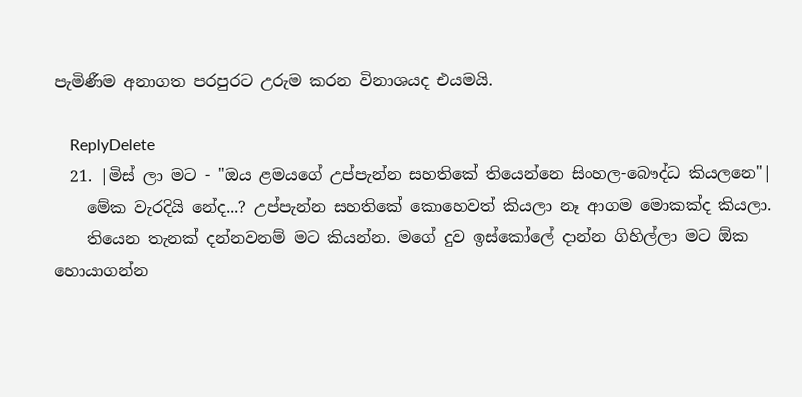පැමිණීම අනාගත පරපුරට උරුම කරන විනාශයද එයමයි.

    ReplyDelete
  21. |මිස් ලා මට - "ඔය ළමයගේ උප්පැන්න සහතිකේ තියෙන්නෙ සිංහල-බෞද්ධ කියලනෙ"|
    මේක වැරදියි නේද...? උප්පැන්න සහතිකේ කොහෙවත් කියලා නෑ ආගම මොකක්ද කියලා.
    තියෙන තැනක් දන්නවනම් මට කියන්න. මගේ දුව ඉස්කෝලේ දාන්න ගිහිල්ලා මට ඕක හොයාගන්න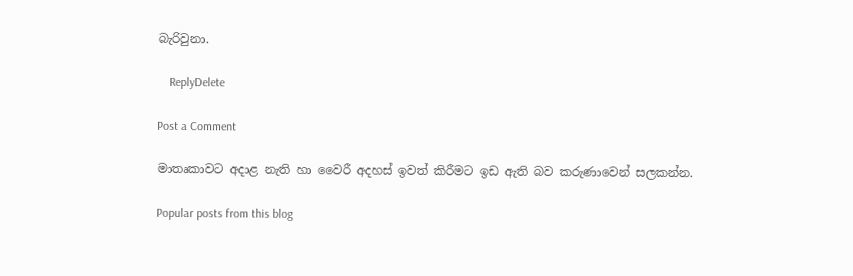බැරිවුනා.

    ReplyDelete

Post a Comment

මාතෘකාවට අදාළ නැති හා වෛරී අදහස් ඉවත් කිරීමට ඉඩ ඇති බව කරුණාවෙන් සලකන්න.

Popular posts from this blog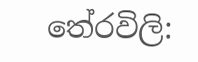තේරවිලි: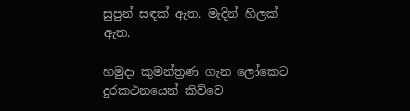සුපුන් සඳක් ඇත. මැදින් හිලක් ඇත.

හමුදා කුමන්ත්‍රණ ගැන ලෝකෙට දුරකථනයෙන් කිව්වෙ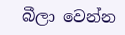බීලා වෙන්න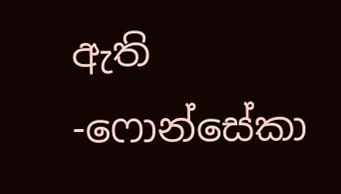ඇති -ෆොන්සේකා